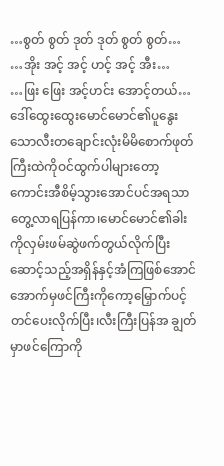…စွတ် စွတ် ဒုတ် ဒုတ် စွတ် စွတ်…
…အိုး အင့် အင့် ဟင့် အင့် အီး…
…ဖြး ဖြေး အင့်ဟင်း အောင့်တယ်…
ဒေါ်ထွေးထွေးမောင်မောင်၏ပူနွေးသောလီးတချောင်းလုံးမိမိစောက်ဖုတ်ကြီးထဲကိုဝင်ထွက်ပါများတော့ ကောင်းအီစိမ့်သွားအောင်ပင်အရသာတွေ့လာရပြန်ကာ၊မောင်မောင်၏ခါးကိုလှမ်းဖမ်ဆွဲဖက်တွယ်လိုက်ပြီး ဆောင့်သည့်အရှိန်နှင့်အံကြဖြစ်အောင်အောက်မှဖင်ကြီးကိုကော့မြှောက်ပင့်တင်ပေးလိုက်ပြီး၊လီးကြီးပြန်အ ချွတ်မှာဖင်ကြောကို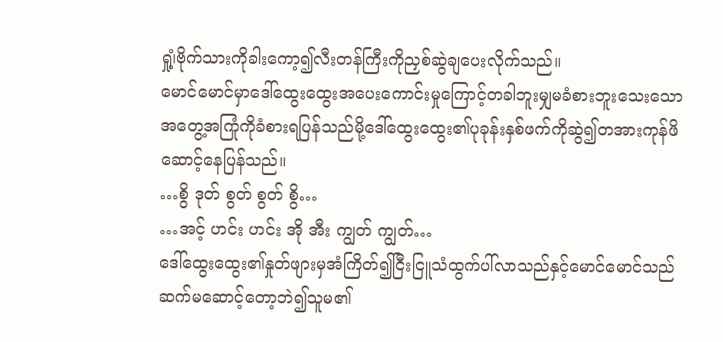ရှု၊ံ့ဗိုက်သားကိုခါးကော့၍လီးတန်ကြီးကိုညှစ်ဆွဲချပေးလိုက်သည်။
မောင်မောင်မှာဒေါ်ထွေးထွေးအပေးကောင်းမှုကြောင့်တခါဘူးမျှမခံစားဘူးသေးသောအတွေ့အကြုံကိုခံစားရပြန်သည်မို့ဒေါ်ထွေးထွေး၏ပုခုန်းနှစ်ဖက်ကိုဆွဲ၍တအားကုန်ဖိဆောင့်နေပြန်သည်။
…စွိ ဒုတ် စွတ် စွတ် စွိ…
…အင့် ဟင်း ဟင်း အို အီး ကျွတ် ကျွတ်…
ဒေါ်ထွေးထွေး၏နှုတ်ဖျားမှအံကြိတ်၍ငြီးငြူသံထွက်ပါ်လာသည်နှင့်မောင်မောင်သည်ဆက်မဆောင့်တော့ဘဲ၍သူမ၏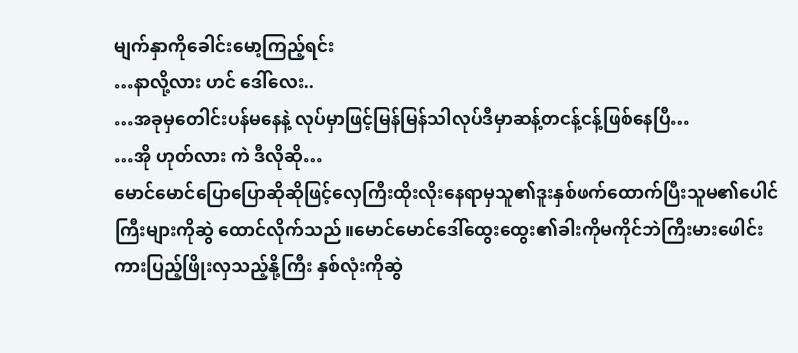မျက်နှာကိုခေါင်းမော့ကြည့်ရင်း
…နာလို့လား ဟင် ဒေါ်လေး..
…အခုမှတေါင်းပန်မနေနဲ့ လုပ်မှာဖြင့်မြန်မြန်သါလုပ်ဒီမှာဆန့်တငန့်ငန့်ဖြစ်နေပြီ…
…အို ဟုတ်လား ကဲ ဒီလိုဆို…
မောင်မောင်ပြောပြောဆိုဆိုဖြင့်လှေကြီးထိုးလိုးနေရာမှသူ၏ဒူးနှစ်ဖက်ထောက်ပြီးသူမ၏ပေါင်ကြီးများကိုဆွဲ ထောင်လိုက်သည်။မောင်မောင်ဒေါ်ထွေးထွေး၏ခါးကိုမကိုင်ဘဲကြီးမားဖေါင်းကားပြည့်ဖြိုးလှသည့်နို့ကြီး နှစ်လုံးကိုဆွဲ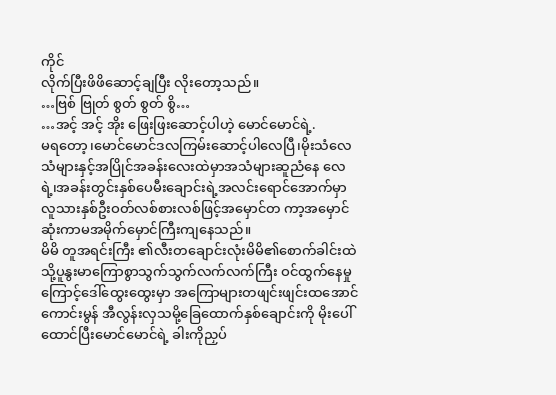ကိုင်
လိုက်ပြီးဖိဖိဆောင့်ချပြီး လိုးတော့သည်။
…ဗြစ် ဗြုတ် စွတ် စွတ် စွိ…
…အင့် အင့် အိုး ဖြေးဖြးဆောင့်ပါဟဲ့ မောင်မောင်ရဲ့.
မရတော့၊မောင်မောင်ဒလကြမ်းဆောင့်ပါလေပြီ၊မိုးသံလေသံများနှင့်အပြိုင်အခန်းလေးထဲမှာအသံများဆူညံနေ လေရဲ့၊အခန်းတွင်းနှစ်ပေမီးချောင်းရဲ့အလင်းရောင်အောက်မှာလူသားနှစ်ဦးဝတ်လစ်စားလစ်ဖြင့်အမှောင်တ ကာ့အမှောင်ဆုံးကာမအမိုက်မှောင်ကြီးကျနေသည်။
မိမိ တူအရင်းကြီး ၏လီးတချောင်းလုံးမိမိ၏စောက်ခါင်းထဲသို့ပူနွးမာကြောစွာသွက်သွက်လက်လက်ကြီး ဝင်ထွက်နေမှုကြောင့်ဒေါ်ထွေးထွေးမှာ အကြောများတဖျင်းဖျင်းထအောင်ကောင်းမွန် အီလွန်းလှသမို့ခြေထောက်နှစ်ချောင်းကို မိုးပေါ်ထောင်ပြီးမောင်မောင်ရဲ့ ခါးကိုညှပ်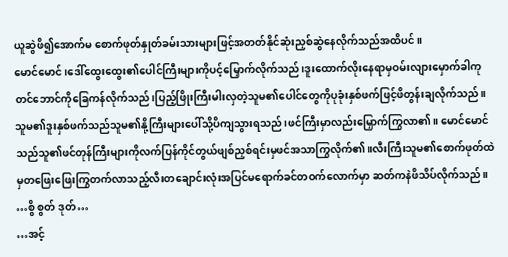ယူဆွဲဖိ၍အောက်မ စောက်ဖုတ်နှုတ်ခမ်းသားများဖြင့်အတတ်နိုင်ဆုံးညှစ်ဆွဲနေလိုက်သည်အထိပင်။
မောင်မောင်၊ဒေါ်ထွေးထွေး၏ပေါင်ကြီးများကိုပင့်မြှောက်လိုက်သည်၊ဒူးထောက်လိုးနေရာမှဝမ်းလျားမှောက်ခါကုတင်ဘောင်ကိုခြေကန်လိုက်သည်၊ပြည့်ဖြိုးကြီးမါးလှတဲ့သူမ၏ပေါင်တွေကိုပုခုံးနှစ်ဖက်ဖြင့်ဖိတွန်းချလိုက်သည်။
သူမ၏ဒူးနှစ်ဖက်သည်သူမ၏နို့ကြီးများပေါ်သို့ပိကျသွားရသည်၊ဖင်ကြီးမှာလည်းမြှောက်ကြွလာ၏။ မောင်မောင်သည်သူ၏ဖင်တုန်ကြီးများကိုလက်ပြန်ကိုင်တွယ်ဖျစ်ညှစ်ရင်းမှဖင်အသာကြွလိုက်၏။လီးကြီးသူမ၏စောက်ဖုတ်ထဲမှတဖြေးဖြေးကြွတက်လာသည့်လီးတချောင်းလုံးအပြင်မရောက်ခင်တဝက်လောက်မှာ ဆတ်ကနဲဖိသိပ်လိုက်သည်။
…စွိ စွတ် ဒုတ်…
…အင့်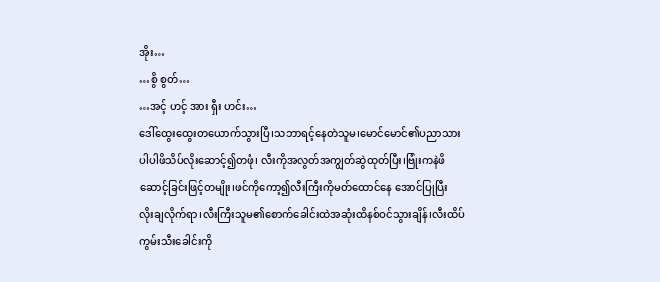အိုး…
…စွိ စွတ်…
…အင့် ဟင့် အား ရှီး ဟင်း…
ဒေါ်ထွေးထွေးတယောက်သွားပြီ၊သဘာရင့်နေတဲသူမ၊မောင်မောင်၏ပညာသားပါပါဖိသိပ်လိုးဆောင့်၍တဖုံ၊ လီးကိုအလွတ်အကျွတ်ဆွဲထုတ်ပြီး၊ဗြုံးကနဲဖိဆောင့်ခြင်းဖြင့်တမျိုး၊ဖင်ကိုကော့၍လီးကြီးကိုမတ်ထောင်နေ အောင်ပြုပြီး
လိုးချလိုက်ရာ၊လီးကြီးသူမ၏စောက်ခေါင်းထဲအဆုံးထိနစ်ဝင်သွားချိန်၊လီးထိပ်ကွမ်းသီးခေါင်းကို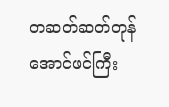တဆတ်ဆတ်တုန်အောင်ဖင်ကြီး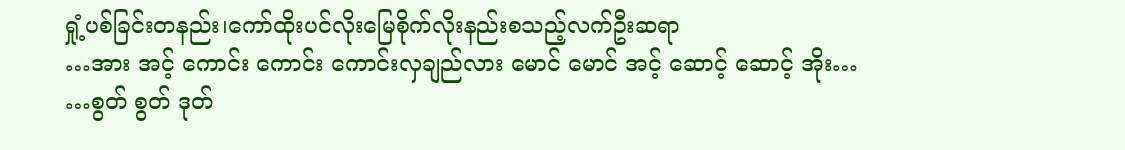ရှုံ့ပစ်ခြင်းတနည်း၊ကော်ထိုးပင်လိုးမြေစိုက်လိုးနည်းစသည့်လက်ဦးဆရာ
…အား အင့် ကောင်း ကောင်း ကောင်းလှချည်လား မောင် မောင် အင့် ဆောင့် ဆောင့် အိုး…
…စွတ် စွတ် ဒုတ်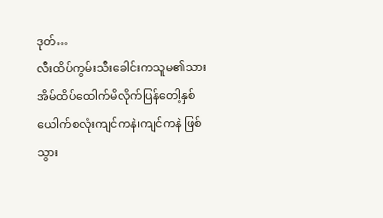ဒုတ်…
လီးထိပ်ကွမ်းသီးခေါင်းကသူမ၏သားအိမ်ထိပ်ထေါက်မိလိုက်ပြန်တေါ့နှစ်ယေါက်စလုံးကျင်ကနဲ၊ကျင်ကနဲ ဖြစ်သွား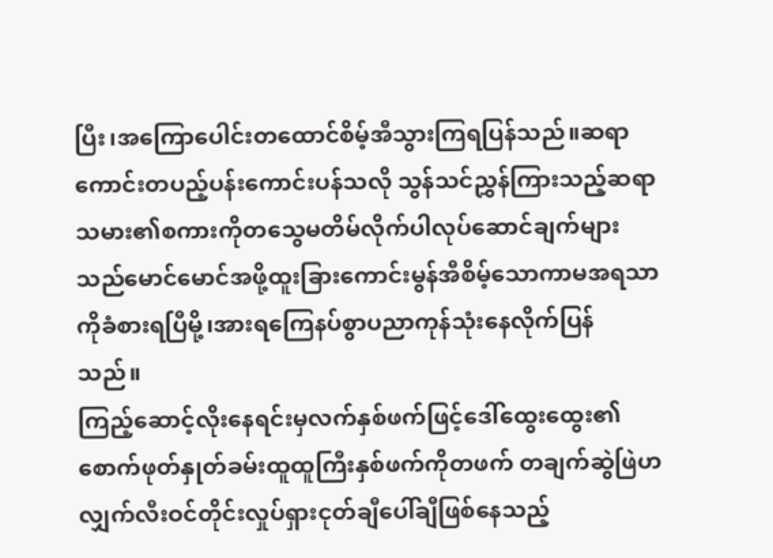ပြီး၊အကြောပေါင်းတထောင်စိမ့်အီသွားကြရပြန်သည်။ဆရာကောင်းတပည့်ပန်းကောင်းပန်သလို သွန်သင်ညွှန်ကြားသည့်ဆရာသမား၏စကားကိုတသွေမတိမ်လိုက်ပါလုပ်ဆောင်ချက်များသည်မောင်မောင်အဖို့ထူးခြားကောင်းမွန်အီစိမ့်သောကာမအရသာကိုခံစားရပြီမို့၊အားရကြေနပ်စွာပညာကုန်သုံးနေလိုက်ပြန် သည်။
ကြည့်ဆောင့်လိုးနေရင်းမှလက်နှစ်ဖက်ဖြင့်ဒေါ်ထွေးထွေး၏စောက်ဖုတ်နှုတ်ခမ်းထူထူကြီးနှစ်ဖက်ကိုတဖက် တချက်ဆွဲဖြဲဟလျှက်လီးဝင်တိုင်းလှုပ်ရှားငုတ်ချီပေါ်ချီဖြစ်နေသည့်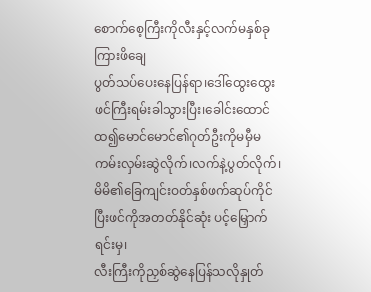စောက်စေ့ကြီးကိုလီးနှင့်လက်မနှစ်ခုကြားဖိချေ
ပွတ်သပ်ပေးနေပြန်ရာ၊ဒေါ်ထွေးထွေးဖင်ကြီးရမ်းခါသွားပြီး၊ခေါင်းထောင်ထ၍မောင်မောင်၏ဂုတ်ဦးကိုမမှီမကမ်းလှမ်းဆွဲလိုက်၊လက်နဲ့ပွတ်လိုက်၊မိမိ၏ခြေကျင်းဝတ်နှစ်ဖက်ဆုပ်ကိုင်ပြီးဖင်ကိုအတတ်နိုင်ဆုံး ပင့်မြှောက်ရင်းမှ၊
လီးကြီးကိုညှစ်ဆွဲနေပြန်သလိုနှုတ်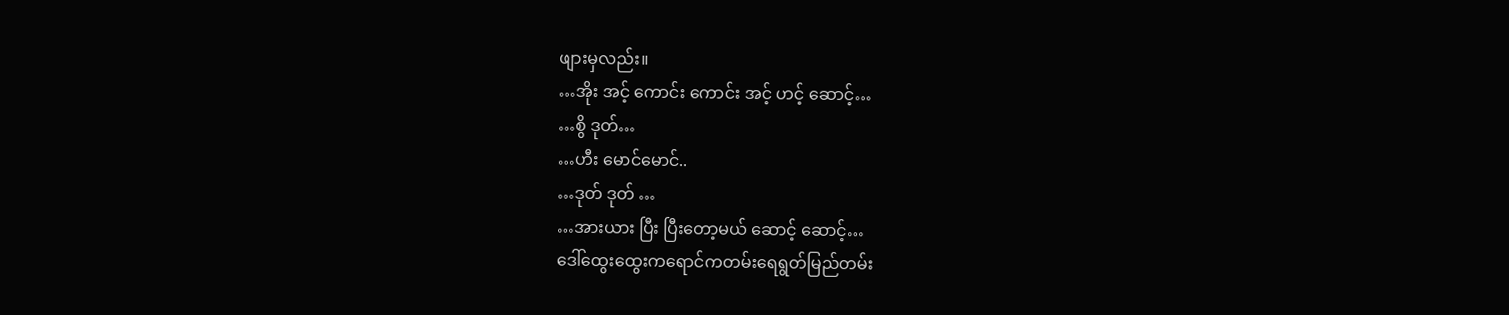ဖျားမှလည်း။
…အိုး အင့် ကောင်း ကောင်း အင့် ဟင့် ဆောင့်…
…စွိ ဒုတ်…
…ဟီး မောင်မောင်..
…ဒုတ် ဒုတ် …
…အားယား ပြီး ပြီးတော့မယ် ဆောင့် ဆောင့်…
ဒေါ်ထွေးထွေးကရောင်ကတမ်းရေရွတ်မြည်တမ်း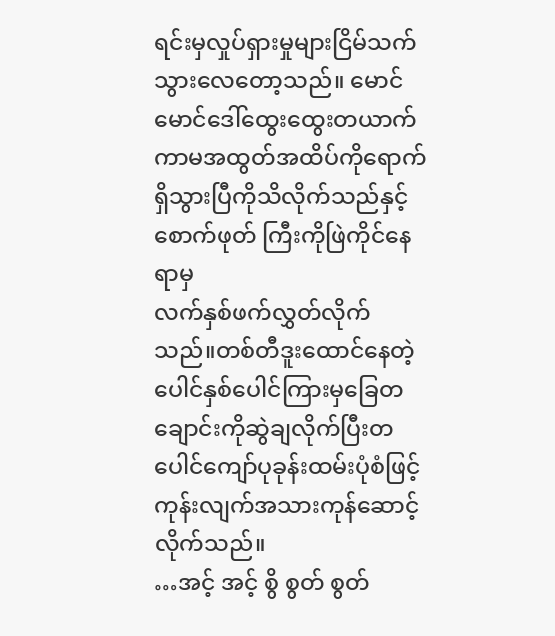ရင်းမှလှုပ်ရှားမှုများငြိမ်သက်သွားလေတော့သည်။ မောင်မောင်ဒေါ်ထွေးထွေးတယာက်ကာမအထွတ်အထိပ်ကိုရောက်ရှိသွားပြီကိုသိလိုက်သည်နှင့်စောက်ဖုတ် ကြီးကိုဖြဲကိုင်နေရာမှ
လက်နှစ်ဖက်လွှတ်လိုက်သည်။တစ်တီဒူးထောင်နေတဲ့ပေါင်နှစ်ပေါင်ကြားမှခြေတ ချောင်းကိုဆွဲချလိုက်ပြီးတပေါင်ကျော်ပုခုန်းထမ်းပုံစံဖြင့်ကုန်းလျက်အသားကုန်ဆောင့်လိုက်သည်။
…အင့် အင့် စွိ စွတ် စွတ်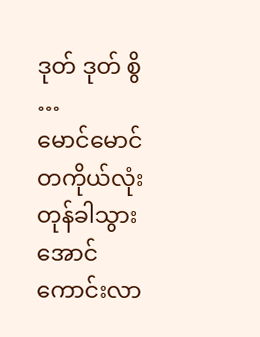ဒုတ် ဒုတ် စွိ …
မောင်မောင်တကိုယ်လုံးတုန်ခါသွားအောင်ကောင်းလာ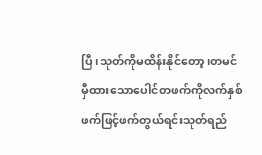ပြီ၊သုတ်ကိုမထိန်းနိုင်တော့၊တမင်မှီထားသောပေါင်တဖက်ကိုလက်နှစ်ဖက်ဖြင့်ဖက်တွယ်ရင်းသုတ်ရည်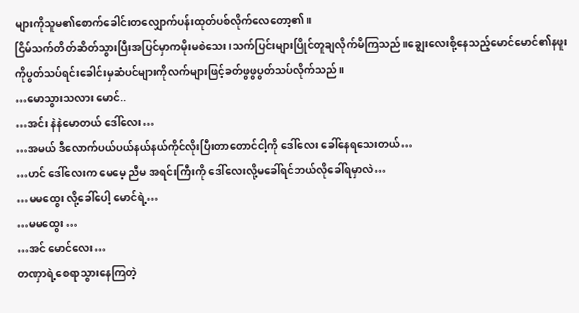များကိုသူမ၏စောက်ခေါင်းတလျှောက်ပန်းထုတ်ပစ်လိုက်လေတော့၏။
ငြိမ်သက်တိတ်ဆိတ်သွားပြီးအပြင်မှာကမိုးမစဲသေး၊သက်ပြင်းများပြိုင်တူချလိုက်မိကြသည်။ချွေးလေးစို့နေသည့်မောင်မောင်၏နဖူးကိုပွတ်သပ်ရင်းခေါင်းမှဆံပင်များကိုလက်များဖြင့်ခတ်ဖွဖွပွတ်သပ်လိုက်သည်။
…မောသွားသလား မောင်..
…အင်း နဲနဲမောတယ် ဒေါ်လေး…
…အမယ် ဒီလောက်ပယ်ပယ်နယ်နယ်ကိုင်လိုးပြီးတာတောင်ငါ့ကို ဒေါ်လေး ခေါ်နေရသေးတယ်…
…ဟင် ဒေါ်လေးက မေမေ့ ညီမ အရင်းကြီးကို ဒေါ်လေးလို့မခေါ်ရင်ဘယ်လိုခေါ်ရမှာလဲ…
…မမထွေး လို့ခေါ်ပေါ့ မောင်ရဲ့…
…မမထွေး …
…အင် မောင်လေး…
တဏှာရဲ့စေရာသွားနေကြတဲ့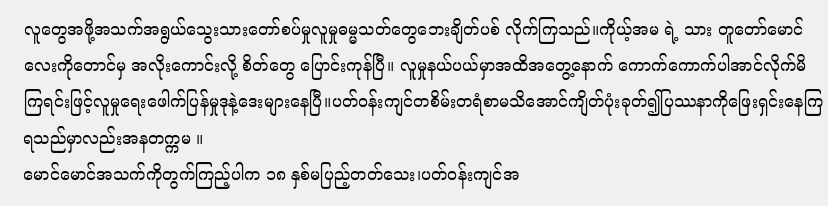လူတွေအဖို့အသက်အရွယ်သွေးသားတော်စပ်မှုလူမှုဓမ္မသတ်တွေဘေးချိတ်ပစ် လိုက်ကြသည်။ကိုယ့်အမ ရဲ့ သား တူတော်မောင် လေးကိုတောင်မှ အလိုးကောင်းလို့ စိတ်တွေ ပြောင်းကုန်ပြီ။ လူမှုနယ်ပယ်မှာအထိအတွေ့နောက် ကောက်ကောက်ပါအာင်လိုက်မိကြရင်းဖြင့်လူမှုရေးဖေါက်ပြန်မှုဒုနဲ့ဒေးများနေပြီ။ပတ်ဝန်းကျင်တစိမ်းတရံစာမသိအောင်ကျိတ်ပုံးခုတ်၍ပြဿနာကိုဖြေးရှင်းနေကြရသည်မှာလည်းအနတက္ကမ ။
မောင်မောင်အသက်ကိုတွက်ကြည့်ပါက ၁၈ နှစ်မပြည့်တတ်သေး၊ပတ်ဝန်းကျင်အ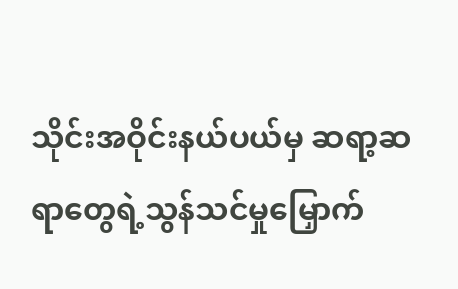သိုင်းအဝိုင်းနယ်ပယ်မှ ဆရာ့ဆရာတွေရဲ့သွန်သင်မှုမြှောက်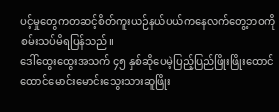ပင့်မှုတွေကတဆင့်စိတ်ကူးယဉ်နယ်ပယ်ကနေလက်တွေ့ဘဝကိုစမ်းသပ်မိရပြန်သည်။
ဒေါ်ထွေးထွေးအသက် ၄၅ နှစ်ဆိုပေမဲ့ပြည့်ပြည်ဖြိုးဖြိုးထောင်ထောင်မောင်းမောင်းသွေးသားဆူဖြိုး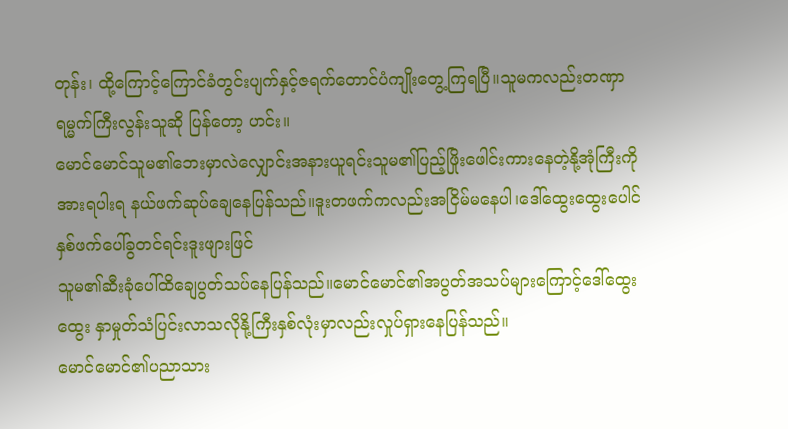တုန်း၊ ထို့ကြောင့်ကြောင်ခံတွင်းပျက်နှင့်ဇရက်တောင်ပံကျိုးတွေ့ကြရပြီ။သူမကလည်းတဏှာရမ္မက်ကြီးလွန်းသူဆို ပြန်တော့ ဟင်း။
မောင်မောင်သူမ၏ဘေးမှာလဲလျှောင်းအနားယူရင်းသူမ၏ပြည့်ဖြိုးဖေါင်းကားနေတဲ့နို့အုံကြီးကိုအားရပါးရ နယ်ဖက်ဆုပ်ချေနေပြန်သည်။ဒူးတဖက်ကလည်းအငြိမ်မနေပါ၊ဒေါ်ထွေးထွေးပေါင်နှစ်ဖက်ပေါ်ခွတင်ရင်းဒူးဖျားဖြင်
သူမ၏ဆီးခုံပေါ်ထိချေပွတ်သပ်နေပြန်သည်။မောင်မောင်၏အပွတ်အသပ်များကြောင့်ဒေါ်ထွေးထွေး နှာမှုတ်သံပြင်းလာသလိုနို့ကြီးနှစ်လုံးမှာလည်းလှုပ်ရှားနေပြန်သည်။
မောင်မောင်၏ပညာသား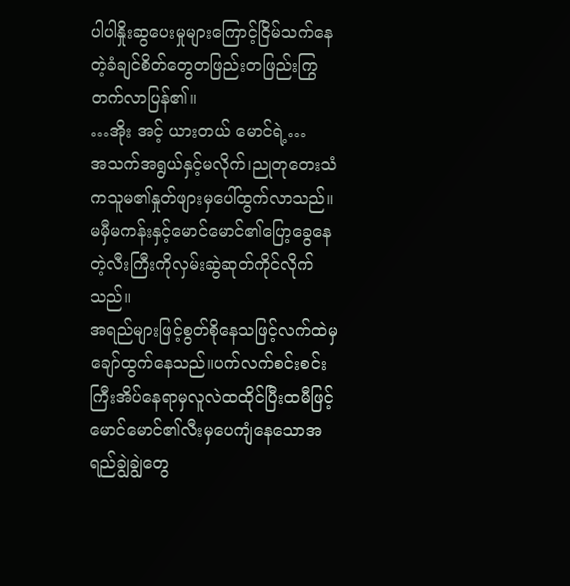ပါပါနှိုးဆွပေးမှုများကြောင့်ငြိမ်သက်နေတဲ့ခံချင်စိတ်တွေတဖြည်းတဖြည်းကြွတက်လာပြန်၏။
…အိုး အင့် ယားတယ် မောင်ရဲ့…
အသက်အရွယ်နှင့်မလိုက်၊ညုတုတေးသံကသူမ၏နှုတ်ဖျားမှပေါ်ထွက်လာသည်။
မမှီမကန်းနှင့်မောင်မောင်၏ပြော့ခွေနေတဲ့လီးကြီးကိုလှမ်းဆွဲဆုတ်ကိုင်လိုက်သည်။
အရည်များဖြင့်စွတ်စိုနေသဖြင့်လက်ထဲမှချော်ထွက်နေသည်။ပက်လက်စင်းစင်းကြီးအိပ်နေရာမှလူလဲထထိုင်ပြီးထမီဖြင့်မောင်မောင်၏လီးမှပေကျံနေသောအရည်ချွဲချွဲတွေ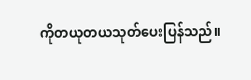ကိုတယုတယသုတ်ပေးပြန်သည်။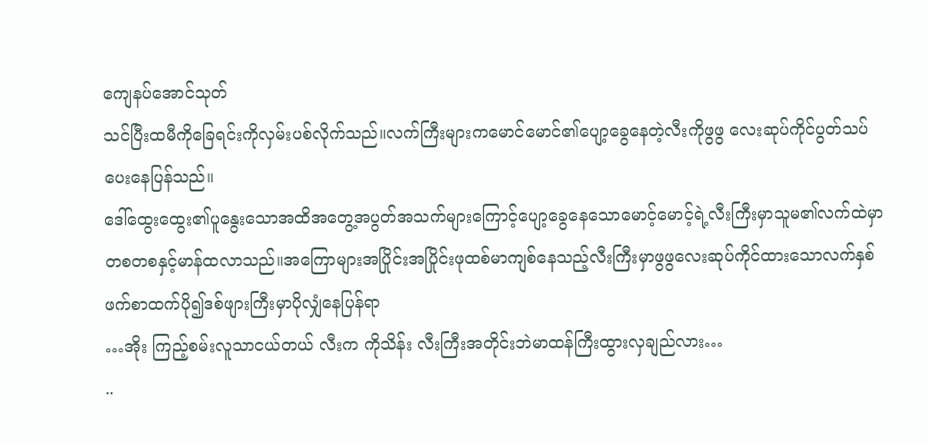ကျေနပ်အောင်သုတ်
သင်ပြီးထမီကိုခြေရင်းကိုလှမ်းပစ်လိုက်သည်။လက်ကြီးများကမောင်မောင်၏ပျော့ခွေနေတဲ့လီးကိုဖွဖွ လေးဆုပ်ကိုင်ပွတ်သပ်ပေးနေပြန်သည်။
ဒေါ်ထွေးထွေး၏ပူနွေးသောအထိအတွေ့အပွတ်အသက်များကြောင့်ပျော့ခွေနေသောမောင့်မောင့်ရဲ့လီးကြီးမှာသူမ၏လက်ထဲမှာတစတစနှင့်မာန်ထလာသည်။အကြောများအပြိုင်းအပြိုင်းဖုထစ်မာကျစ်နေသည့်လီးကြီးမှာဖွဖွလေးဆုပ်ကိုင်ထားသောလက်နှစ်ဖက်စာထက်ပို၍ဒစ်ဖျားကြီးမှာပိုလျှံနေပြန်ရာ
…အိုး ကြည့်စမ်းလူသာငယ်တယ် လီးက ကိုသိန်း လီးကြီးအတိုင်းဘဲမာထန်ကြီးထွားလှချည်လား…
..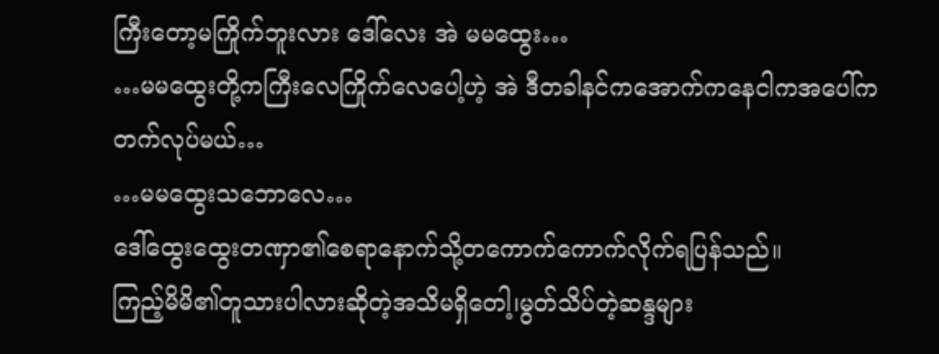ကြီးတော့မကြိုက်ဘူးလား ဒေါ်လေး အဲ မမထွေး…
…မမထွေးတို့ကကြီးလေကြိုက်လေပေါ့ဟဲ့ အဲ ဒီတခါနင်ကအောက်ကနေငါကအပေါ်ကတက်လုပ်မယ်…
…မမထွေးသဘောလေ…
ဒေါ်ထွေးထွေးတဏှာ၏စေရာနောက်သို့တကောက်ကောက်လိုက်ရပြန်သည်။
ကြည့်မိမိ၏တူသားပါလားဆိုတဲ့အသိမရှိတေါ့၊မွတ်သိပ်တဲ့ဆန္ဒများ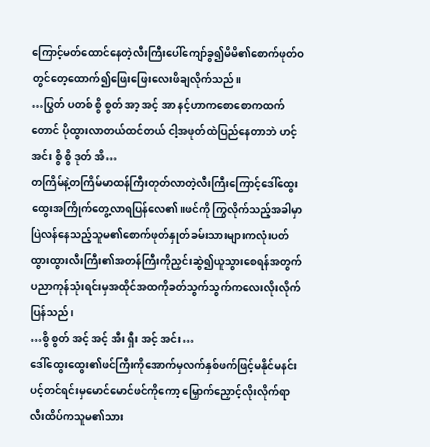ကြောင့်မတ်ထောင်နေတဲ့လီးကြီးပေါ်ကျော်ခွ၍မိမိ၏စောက်ဖုတ်ဝတွင်တေ့ထောက်၍ဖြေးဖြေးလေးဖိချလိုက်သည်။
…ပြွတ် ပတစ် စွိ စွတ် အာ့ အင့် အာ နင့်ဟာကစောစောကထက်တောင် ပိုထွားလာတယ်ထင်တယ် ငါ့အဖုတ်ထဲပြည်နေတာဘဲ ဟင့် အင်း စွိ စွိ ဒုတ် အိ…
တကြိမ်နဲ့တကြိမ်မာထန်ကြီးတုတ်လာတဲ့လီးကြီးကြောင့်ဒေါ်ထွေးထွေးအကြိုက်တွေ့လာရပြန်လေ၏။ဖင်ကို ကြွလိုက်သည့်အခါမှာပြဲလန်နေသည့်သူမ၏စောက်ဖုတ်နှုတ်ခမ်းသားများကလုံးပတ်ထွားထွားလီးကြီး၏အတန်ကြီးကိုညှင်းဆွဲ၍ယူသွားစေရန်အတွက်ပညာကုန်သုံးရင်းမှအထိုင်အထကိုခတ်သွက်သွက်ကလေးလိုးလိုက်ပြန်သည်၊
…စွိ စွတ် အင့် အင့် အီး ရှီး အင့် အင်း…
ဒေါ်ထွေးထွေး၏ဖင်ကြီးကိုအောက်မှလက်နှစ်ဖက်ဖြင့်မနိုင်မနင်းပင့်တင်ရင်းမှမောင်မောင်ဖင်ကိုကော့ မြှောက်ညှောင့်လိုးလိုက်ရာလီးထိပ်ကသူမ၏သား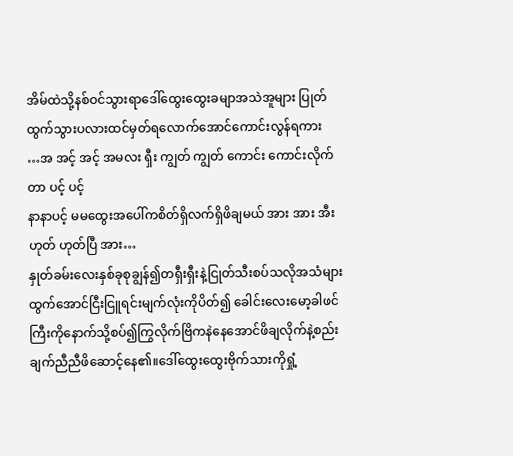အိမ်ထဲသို့နစ်ဝင်သွားရာဒေါ်ထွေးထွေးခမျာအသဲအူများ ပြုတ်ထွက်သွားပလားထင်မှတ်ရလောက်အောင်ကောင်းလွန်ရကား
…အ အင့် အင့် အမလး ရှီး ကျွတ် ကျွတ် ကောင်း ကောင်းလိုက်တာ ပင့် ပင့်
နာနာပင့် မမထွေးအပေါ်ကစိတ်ရှိလက်ရှိဖိချမယ် အား အား အီး ဟုတ် ဟုတ်ပြီ အား…
နှုတ်ခမ်းလေးနှစ်ခုစုချွန်၍တရှီးရှီးနဲ့ငြုတ်သီးစပ်သလိုအသံများထွက်အောင်ငြီးငြူရင်းမျက်လုံးကိုပိတ်၍ ခေါင်းလေးမော့ခါဖင်ကြီးကိုနောက်သို့စပ်၍ကြွလိုက်ဗြိကနဲနေအောင်ဖိချလိုက်နဲ့စည်းချက်ညီညီဖိဆောင့်နေ၏။ဒေါ်ထွေးထွေးဗိုက်သားကိုရှုံ့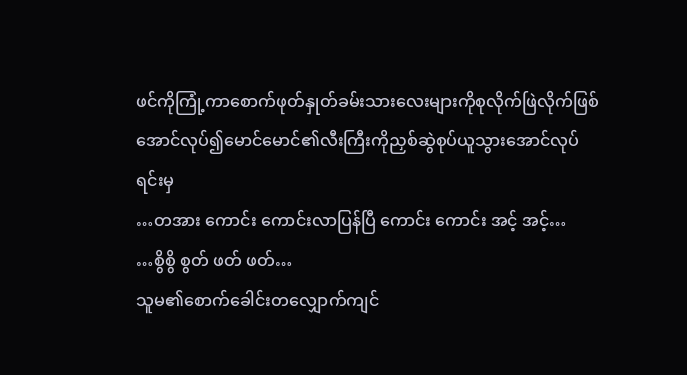ဖင်ကိုကြုံ့ကာစောက်ဖုတ်နှုတ်ခမ်းသားလေးများကိုစုလိုက်ဖြဲလိုက်ဖြစ် အောင်လုပ်၍မောင်မောင်၏လီးကြီးကိုညှစ်ဆွဲစုပ်ယူသွားအောင်လုပ်ရင်းမှ
…တအား ကောင်း ကောင်းလာပြန်ပြီ ကောင်း ကောင်း အင့် အင့်…
…စွိစွိ စွတ် ဖတ် ဖတ်…
သူမ၏စောက်ခေါင်းတလျှောက်ကျင်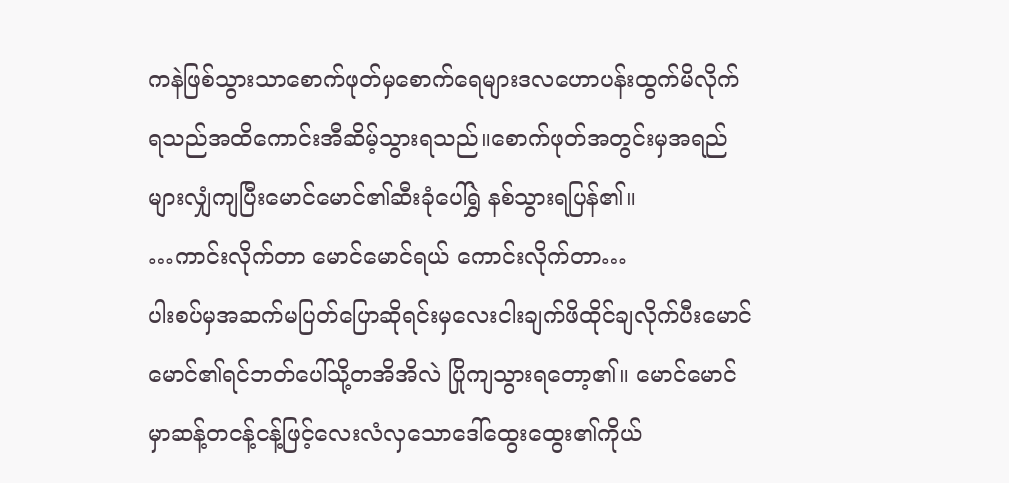ကနဲဖြစ်သွားသာစောက်ဖုတ်မှစောက်ရေများဒလဟောပန်းထွက်မိလိုက်ရသည်အထိကောင်းအီဆိမ့်သွားရသည်။စောက်ဖုတ်အတွင်းမှအရည်များလျှံကျပြီးမောင်မောင်၏ဆီးခုံပေါ်ရွှဲ နစ်သွားရပြန်၏။
…ကာင်းလိုက်တာ မောင်မောင်ရယ် ကောင်းလိုက်တာ…
ပါးစပ်မှအဆက်မပြတ်ပြောဆိုရင်းမှလေးငါးချက်ဖိထိုင်ချလိုက်ပီးမောင်မောင်၏ရင်ဘတ်ပေါ်သို့တအိအိလဲ ပြိုကျသွားရတော့၏။ မောင်မောင်မှာဆန့်တငန့်ငန့်ဖြင့်လေးလံလှသောဒေါ်ထွေးထွေး၏ကိုယ်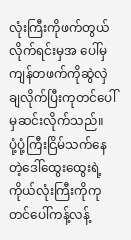လုံးကြီးကိုဖက်တွယ်လိုက်ရင်းမှအ ပေါ်မှကျန်တဖက်ကိုဆွဲလှဲချလိုက်ပြီးကုတင်ပေါ်မှဆင်းလိုက်သည်။
ပုံ့ပုံ့ကြီးငြိမ်သက်နေတဲ့ဒေါ်ထွေးထွေးရဲ့ကိုယ်လုံးကြီးကိုကုတင်ပေါ်ကန့်လန့်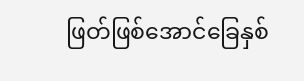ဖြတ်ဖြစ်အောင်ခြေနှစ်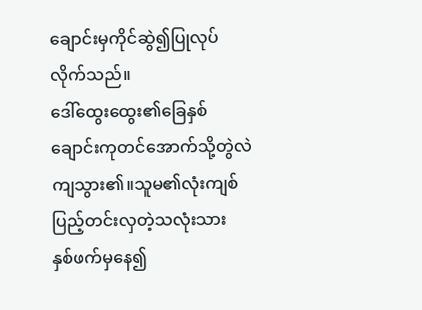ချောင်းမှကိုင်ဆွဲ၍ပြုလုပ်လိုက်သည်။
ဒေါ်ထွေးထွေး၏ခြေနှစ်ချောင်းကုတင်အောက်သို့တွဲလဲကျသွား၏။သူမ၏လုံးကျစ်ပြည့်တင်းလှတဲ့သလုံးသား
နှစ်ဖက်မှနေ၍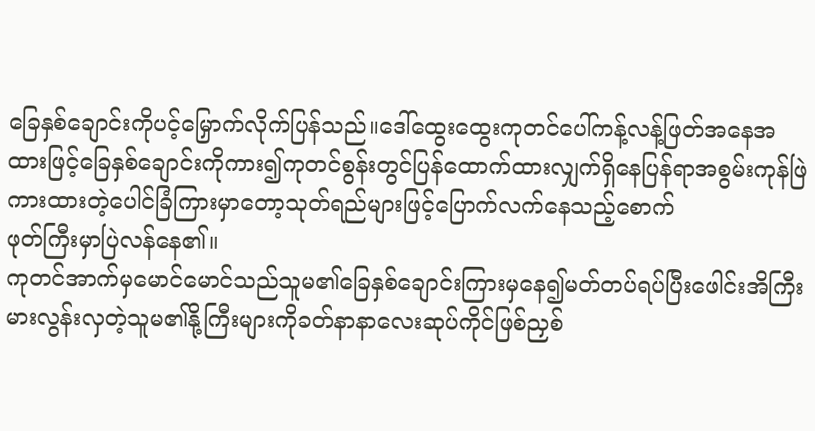ခြေနှစ်ချောင်းကိုပင့်မြှောက်လိုက်ပြန်သည်။ဒေါ်ထွေးထွေးကုတင်ပေါ်ကန့်လန့်ဖြတ်အနေအထားဖြင့်ခြေနှစ်ချောင်းကိုကား၍ကုတင်စွန်းတွင်ပြန်ထောက်ထားလျှက်ရှိနေပြန်ရာအစွမ်းကုန်ဖြဲကားထားတဲ့ပေါင်ခြံကြားမှာတော့သုတ်ရည်များဖြင့်ပြောက်လက်နေသည့်စောက်
ဖုတ်ကြီးမှာပြဲလန်နေ၏။
ကုတင်အာက်မှမောင်မောင်သည်သူမ၏ခြေနှစ်ချောင်းကြားမှနေ၍မတ်တပ်ရပ်ပြီးဖေါင်းအိကြီးမားလွန်းလှတဲ့သူမ၏နို့ကြီးများကိုခတ်နာနာလေးဆုပ်ကိုင်ဖြစ်ညှစ်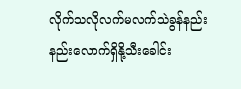လိုက်သလိုလက်မလက်သဲခွန်နည်းနည်းလောက်ရှိနို့သီးခေါင်း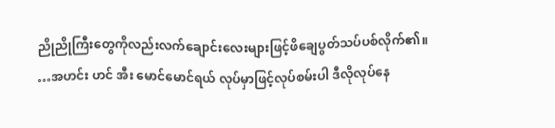ညိုညိုကြီးတွေကိုလည်းလက်ချောင်းလေးများဖြင့်ဖိချေပွတ်သပ်ပစ်လိုက်၏။
…အဟင်း ဟင် အီး မောင်မောင်ရယ် လုပ်မှာဖြင့်လုပ်စမ်းပါ ဒီလိုလုပ်နေ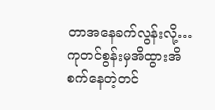တာအနေခက်လွန်းလို့…
ကုတင်စွန်းမှအိထွားအိစက်နေတဲ့တင်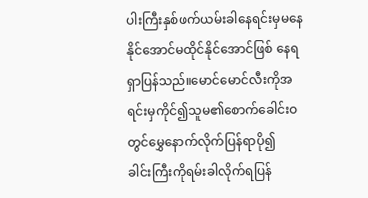ပါးကြီးနှစ်ဖက်ယမ်းခါနေရင်းမှမနေနိုင်အောင်မထိုင်နိုင်အောင်ဖြစ် နေရရှာပြန်သည်။မောင်မောင်လီးကိုအရင်းမှကိုင်၍သူမ၏စောက်ခေါင်းဝတွင်မွှေနောက်လိုက်ပြန်ရာပို၍
ခါင်းကြီးကိုရမ်းခါလိုက်ရပြန်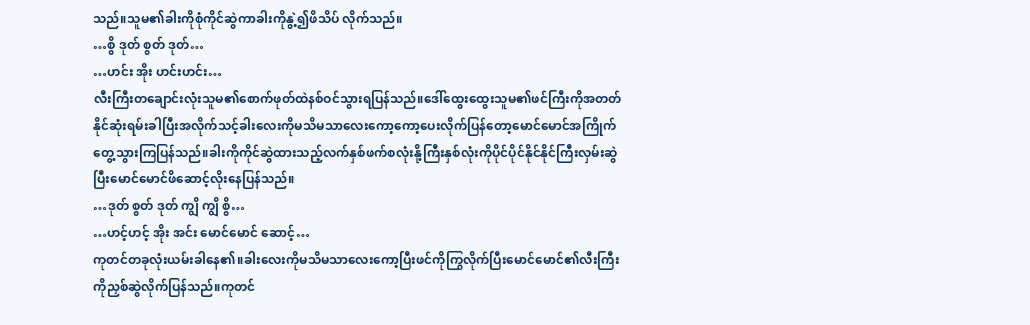သည်။သူမ၏ခါးကိုစုံကိုင်ဆွဲကာခါးကိုနွဲ့၍ဖိသိပ် လိုက်သည်။
…စွိ ဒုတ် စွတ် ဒုတ်…
…ဟင်း အိုး ဟင်းဟင်း…
လီးကြီးတချောင်းလုံးသူမ၏စောက်ဖုတ်ထဲနစ်ဝင်သွားရပြန်သည်။ဒေါ်ထွေးထွေးသူမ၏ဖင်ကြီးကိုအတတ် နိုင်ဆုံးရမ်းခါပြီးအလိုက်သင့်ခါးလေးကိုမသိမသာလေးကော့ကော့ပေးလိုက်ပြန်တော့မောင်မောင်အကြိုက် တွေ့သွားကြပြန်သည်။ခါးကိုကိုင်ဆွဲထားသည့်လက်နှစ်ဖက်စလုံးနို့ကြီးနှစ်လုံးကိုပိုင်ပိုင်နိုင်နိုင်ကြီးလှမ်းဆွဲပြီးမောင်မောင်ဖိဆောင့်လိုးနေပြန်သည်။
…ဒုတ် စွတ် ဒုတ် ကျွိ ကျွိ စွိ…
…ဟင့်ဟင့် အိုး အင်း မောင်မောင် ဆောင့်…
ကုတင်တခုလုံးယမ်းခါနေ၏။ခါးလေးကိုမသိမသာလေးကော့ပြီးဖင်ကိုကြွလိုက်ပြီးမောင်မောင်၏လီးကြီးကိုညှစ်ဆွဲလိုက်ပြန်သည်။ကုတင်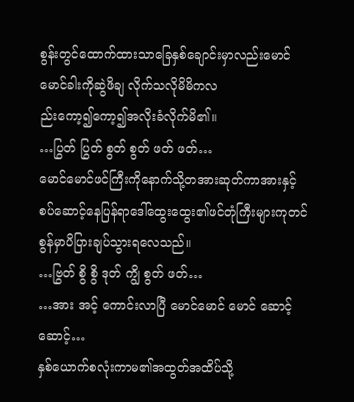စွန်းတွင်ထောက်ထားသာခြေနှစ်ချောင်းမှာလည်းမောင်မောင်ခါးကိုဆွဲဖိချ လိုက်သလိုမိမိကလ
ည်းကော့၍ကော့၍အလိုးခံလိုက်မိ၏။
…ပြွတ် ပြွတ် စွတ် စွတ် ဖတ် ဖတ်…
မောင်မောင်ဖင်ကြီးကိုနောက်သို့တအားဆုတ်ကာအားနှင့်စပ်ဆောင့်နေပြန်ရာဒေါ်ထွေးထွေး၏ဖင်တုံကြီးများကုတင်စွန်မှာပိပြားချပ်သွားရလေသည်။
…ဗြွတ် စွိ စွိ ဒုတ် ကျွိ စွတ် ဖတ်…
…အား အင့် ကောင်းလာပြီ မောင်မောင် မောင် ဆောင့်ဆောင့်…
နှစ်ယောက်စလုံးကာမ၏အထွတ်အထိပ်သို့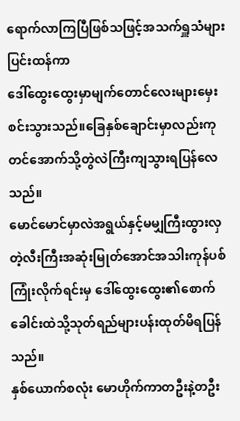ရောက်လာကြပြီဖြစ်သဖြင့်အသက်ရှူသံများပြင်းထန်ကာ
ဒေါ်ထွေးထွေးမှာမျက်တောင်လေးများမှေးစင်းသွားသည်။ခြေနှစ်ချောင်းမှာလည်းကုတင်အောက်သို့တွဲလဲကြီးကျသွားရပြန်လေသည်။
မောင်မောင်မှာလဲအရွယ်နှင့်မမျှကြီးထွားလှတဲ့လီးကြီးအဆုံးမြုတ်အောင်အသါးကုန်ပစ်ကြုံးလိုက်ရင်းမှ ဒေါ်ထွေးထွေး၏စောက်ခေါင်းထဲသို့သုတ်ရည်များပန်းထုတ်မိရပြန်သည်။
နှစ်ယောက်စလုံး မောဟိုက်ကာတဦးနဲ့တဦး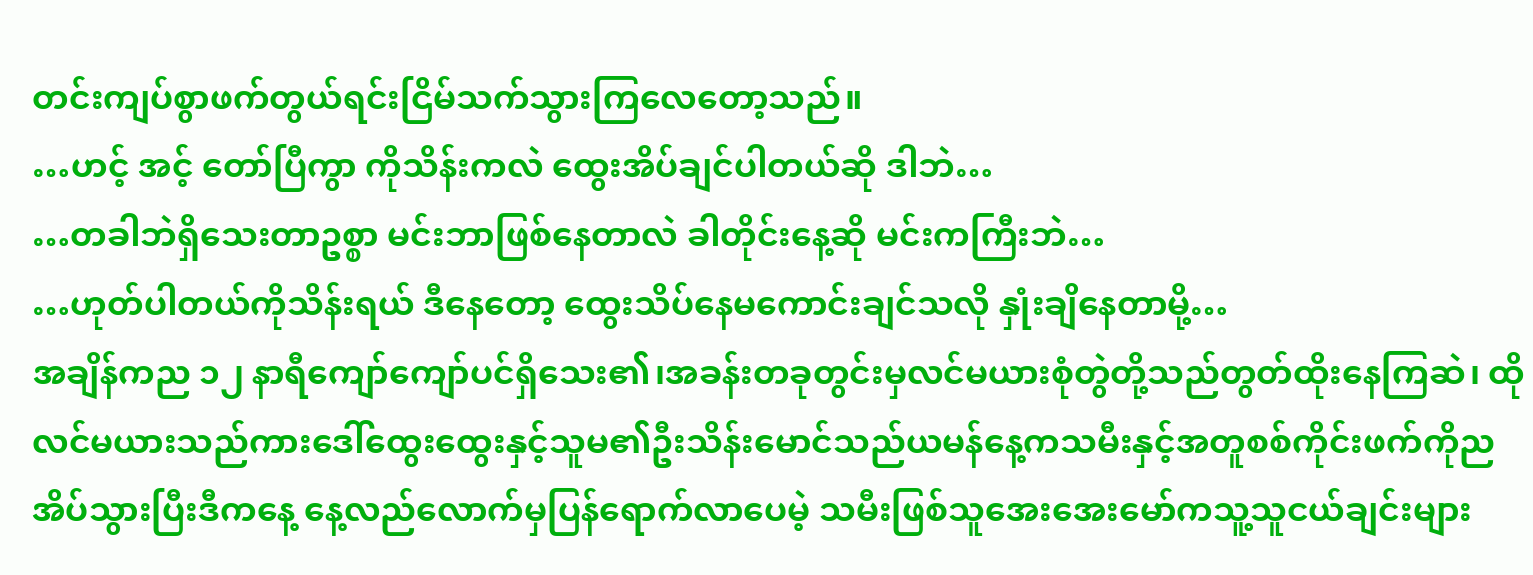တင်းကျပ်စွာဖက်တွယ်ရင်းငြိမ်သက်သွားကြလေတော့သည်။
…ဟင့် အင့် တော်ပြီကွာ ကိုသိန်းကလဲ ထွေးအိပ်ချင်ပါတယ်ဆို ဒါဘဲ…
…တခါဘဲရှိသေးတာဥစ္စာ မင်းဘာဖြစ်နေတာလဲ ခါတိုင်းနေ့ဆို မင်းကကြီးဘဲ…
…ဟုတ်ပါတယ်ကိုသိန်းရယ် ဒီနေတော့ ထွေးသိပ်နေမကောင်းချင်သလို နှုံးချိနေတာမို့…
အချိန်ကည ၁၂ နာရီကျော်ကျော်ပင်ရှိသေး၏၊အခန်းတခုတွင်းမှလင်မယားစုံတွဲတို့သည်တွတ်ထိုးနေကြဆဲ၊ ထိုလင်မယားသည်ကားဒေါ်ထွေးထွေးနှင့်သူမ၏ဦးသိန်းမောင်သည်ယမန်နေ့ကသမီးနှင့်အတူစစ်ကိုင်းဖက်ကိုညအိပ်သွားပြီးဒီကနေ့ နေ့လည်လောက်မှပြန်ရောက်လာပေမဲ့ သမီးဖြစ်သူအေးအေးမော်ကသူ့သူငယ်ချင်းများ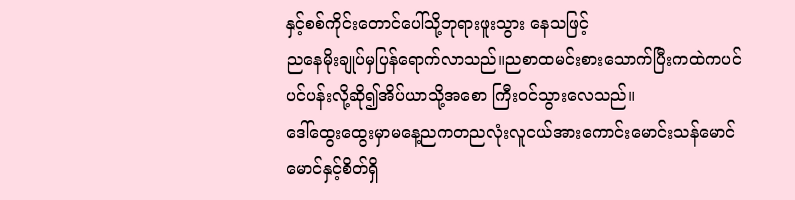နှင့်စစ်ကိုင်းတောင်ပေါ်သို့ဘုရားဖူးသွား နေသဖြင့်
ညနေမိုးချုပ်မှပြန်ရောက်လာသည်။ညစာထမင်းစားသောက်ပြီးကထဲကပင်ပင်ပန်းလို့ဆို၍အိပ်ယာသို့အစော ကြီးဝင်သွားလေသည်။
ဒေါ်ထွေးထွေးမှာမနေ့ညကတညလုံးလူငယ်အားကောင်းမောင်းသန်မောင်မောင်နှင့်စိတ်ရှိ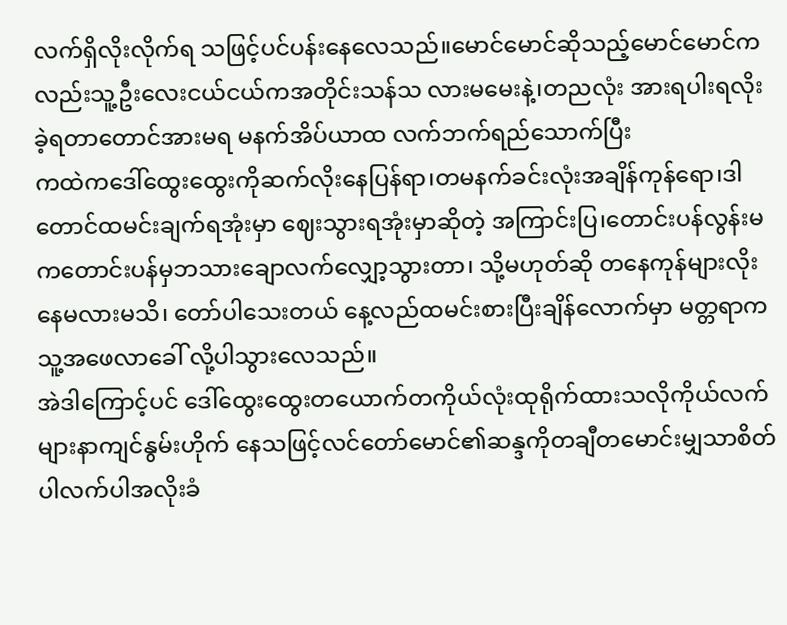လက်ရှိလိုးလိုက်ရ သဖြင့်ပင်ပန်းနေလေသည်။မောင်မောင်ဆိုသည့်မောင်မောင်ကလည်းသူ့ဦးလေးငယ်ငယ်ကအတိုင်းသန်သ လားမမေးနဲ့၊တညလုံး အားရပါးရလိုးခဲ့ရတာတောင်အားမရ မနက်အိပ်ယာထ လက်ဘက်ရည်သောက်ပြီး
ကထဲကဒေါ်ထွေးထွေးကိုဆက်လိုးနေပြန်ရာ၊တမနက်ခင်းလုံးအချိန်ကုန်ရော၊ဒါတောင်ထမင်းချက်ရအုံးမှာ ဈေးသွားရအုံးမှာဆိုတဲ့ အကြာင်းပြ၊တောင်းပန်လွန်းမကတောင်းပန်မှဘသားချောလက်လျှော့သွားတာ၊ သို့မဟုတ်ဆို တနေကုန်များလိုးနေမလားမသိ၊ တော်ပါသေးတယ် နေ့လည်ထမင်းစားပြီးချိန်လောက်မှာ မတ္တရာကသူ့အဖေလာခေါ် လို့ပါသွားလေသည်။
အဲဒါကြောင့်ပင် ဒေါ်ထွေးထွေးတယောက်တကိုယ်လုံးထုရိုက်ထားသလိုကိုယ်လက်များနာကျင်နွမ်းဟိုက် နေသဖြင့်လင်တော်မောင်၏ဆန္ဒကိုတချီတမောင်းမျှသာစိတ်ပါလက်ပါအလိုးခံ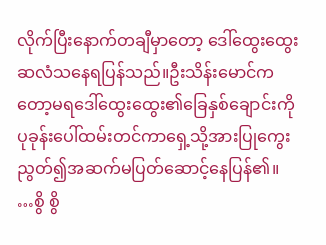လိုက်ပြီးနောက်တချီမှာတော့ ဒေါ်ထွေးထွေးဆလံသနေရပြန်သည်။ဦးသိန်းမောင်ကတော့မရဒေါ်ထွေးထွေး၏ခြေနှစ်ချောင်းကိုပုခုန်းပေါ်ထမ်းတင်ကာရှေ့သို့အားပြုကွေးညွတ်၍အဆက်မပြတ်ဆောင့်နေပြန်၏။
…စွိ စွိ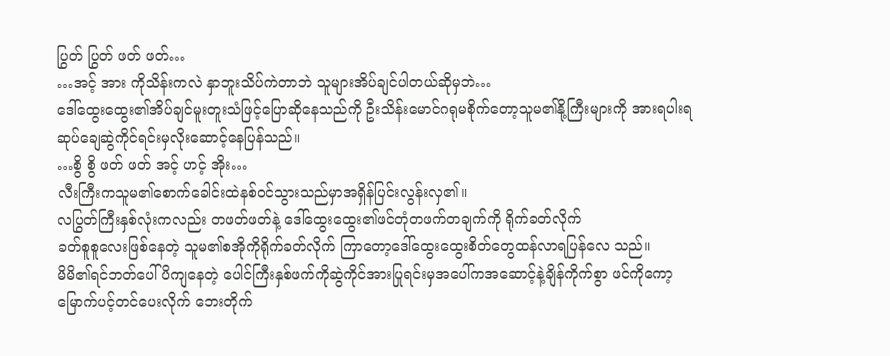ပြွတ် ပြွတ် ဖတ် ဖတ်…
…အင့် အား ကိုသိန်းကလဲ နှာဘူးသိပ်ကဲတာဘဲ သူများအိပ်ချင်ပါတယ်ဆိုမှဘဲ…
ဒေါ်ထွေးထွေး၏အိပ်ချင်မူးတူးသံဖြင့်ပြောဆိုနေသည်ကို ဦးသိန်းမောင်ဂရုမစိုက်တော့သူမ၏နို့ကြီးများကို အားရပါးရဆုပ်ချေဆွဲကိုင်ရင်းမှလိုးဆောင့်နေပြန်သည်။
…စွိ စွိ ဖတ် ဖတ် အင့် ဟင့် အိုး…
လီးကြီးကသူမ၏စောက်ခေါင်းထဲနစ်ဝင်သွားသည်မှာအရှိန်ပြင်းလွန်းလှ၏။
လပြွတ်ကြီးနှစ်လုံးကလည်း တဖတ်ဖတ်နဲ့ ဒေါ်ထွေးထွေး၏ဖင်တုံတဖက်တချက်ကို ရိုက်ခတ်လိုက်
ခတ်စူစူလေးဖြစ်နေတဲ့ သူမ၏စအိုကိုရိုက်ခတ်လိုက် ကြာတော့ဒေါ်ထွေးထွေးစိတ်တွေထန်လာရပြန်လေ သည်။
မိမိ၏ရင်ဘတ်ပေါ်ပိကျနေတဲ့ ပေါင်ကြီးနှစ်ဖက်ကိုဆွဲကိုင်အားပြုရင်းမှအပေါ်ကအဆောင့်နဲ့ချိန်ကိုက်စွာ ဖင်ကိုကော့မြောက်ပင့်တင်ပေးလိုက် ဘေးတိုက်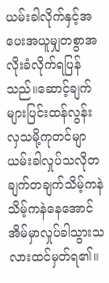ယမ်းခါလိုက်နှင့်အပေးအယူမျှတစွာအလိုးခံလိုက်ရပြန် သည်။ဆောင့်ချက်များပြင်းထန်လွန်းလှသမို့ကုတင်မျာယမ်းခါလှုပ်သလိုတချက်တချက်သိမ့်ကနဲသိမ့်ကနဲနေအောင်အိမ်မှာလှုပ်ခါသွားသလားထင်မှတ်ရ၏။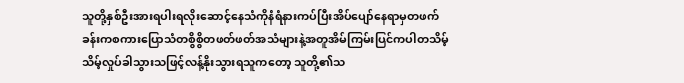သူတို့နှစ်ဦးအားရပါးရလိုးဆောင့်နေသံကိုနံရံနားကပ်ပြီးအိပ်ပျော်နေရာမှတဖက်ခန်းကစကားပြောသံတစွိစွိတဖတ်ဖတ်အသံများနဲ့အတူအိမ်ကြမ်းပြင်ကပါတသိမ့်သိမ့်လှုပ်ခါသွားသဖြင့်လန့်နိုးသွားရသူကတော့ သူတို့၏သ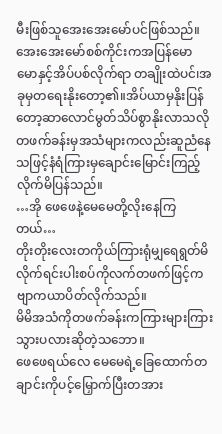မီးဖြစ်သူအေးအေးမော်ပင်ဖြစ်သည်။အေးအေးမော်စစ်ကိုင်းကအပြန်မောမောနှင့်အိပ်ပစ်လိုက်ရာ တချိုးထဲပင်၊အခုမှတရေးနိုးတော့၏။အိပ်ယာမှနိုးပြန်တော့ဆာလောင်မွတ်သိပ်စွာနိုးလာသလိုတဖက်ခန်းမှအသံများကလည်းဆူညံနေသဖြင့်နံရံကြားမှချောင်းမြောင်းကြည့်လိုက်မိပြန်သည်။
…အို ဖေဖေနဲ့မေမေတို့လိုးနေကြတယ်…
တိုးတိုးလေးတကိုယ်ကြားရုံမျှရေရွတ်မိလိုက်ရင်းပါးစပ်ကိုလက်တဖက်ဖြင့်ကဗျာကယာပိတ်လိုက်သည်။
မိမိအသံကိုတဖက်ခန်းကကြားများကြားသွားပလားဆိုတဲ့သဘော။
ဖေဖေရယ်လေ မေမေရဲ့ခြေထောက်တချာင်းကိုပင့်မြှောက်ပြီးတအား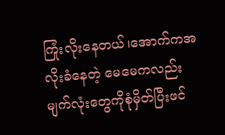ကြုံးလိုးနေတယ်၊အောက်ကအလိုးခံနေတဲ့ မေမေကလည်းမျက်လုံးတွေကိုစုံမှိတ်ပြီးဖင်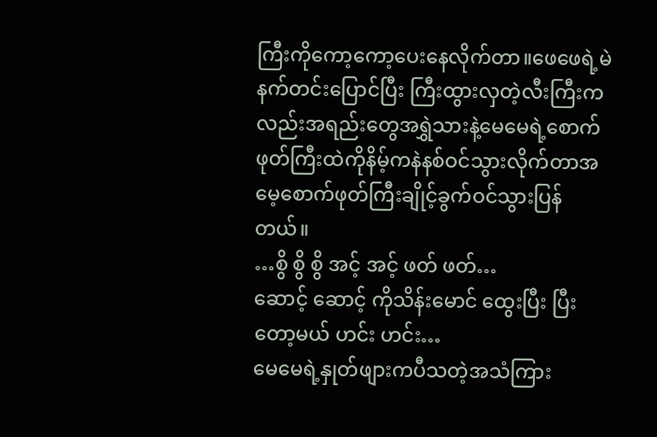ကြီးကိုကော့ကော့ပေးနေလိုက်တာ။ဖေဖေရဲ့မဲနက်တင်းပြောင်ပြီး ကြီးထွားလှတဲ့လီးကြီးကလည်းအရည်းတွေအရွှဲသားနဲ့မေမေရဲ့စောက်ဖုတ်ကြီးထဲကိုနိမ့်ကနဲနစ်ဝင်သွားလိုက်တာအမေ့စောက်ဖုတ်ကြီးချိုင့်ခွက်ဝင်သွားပြန်တယ်။
…စွိ စွိ စွိ အင့် အင့် ဖတ် ဖတ်…
ဆောင့် ဆောင့် ကိုသိန်းမောင် ထွေးပြီး ပြီးတော့မယ် ဟင်း ဟင်း…
မေမေရဲ့နှုတ်ဖျားကပီသတဲ့အသံကြား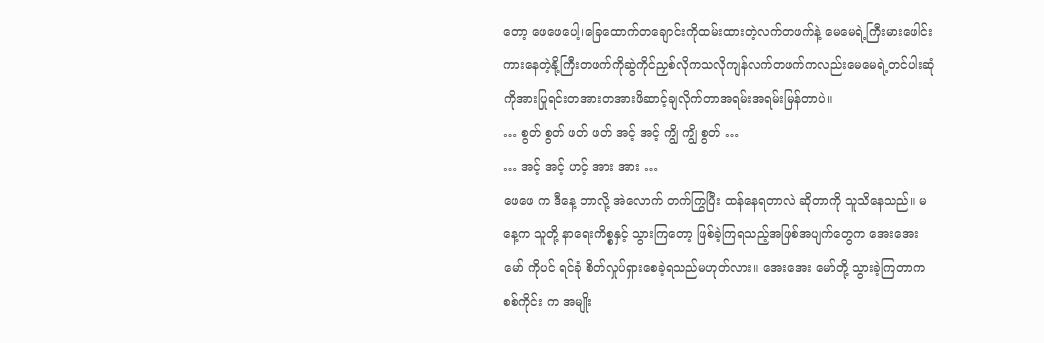တော့ ဖေဖေပေါ့၊ခြေထောက်တချောင်းကိုထမ်းထားတဲ့လက်တဖက်နဲ့ မေမေရဲ့ကြီးမားဖေါင်းကားနေတဲ့နို့ကြီးတဖက်ကိုဆွဲကိုင်ညှစ်လိုကသလိုကျန်လက်တဖက်ကလည်းမေမေရဲ့တင်ပါးဆုံကိုအားပြုရင်းတအားတအားဖိဆာင့်ချလိုက်တာအရမ်းအရမ်းမြန်တာပဲ။
… စွတ် စွတ် ဖတ် ဖတ် အင့် အင့် ကျွိ ကျွိ စွတ် …
… အင့် အင့် ဟင့် အား အား …
ဖေဖေ က ဒီနေ့ ဘာလို့ အဲလောက် တက်ကြွပြီး ထန်နေရတာလဲ ဆိုတာကို သူသိနေသည်။ မနေ့က သူတို့ နာရေးကိစ္စနှင့် သွားကြတော့ ဖြစ်ခဲ့ကြရသည့်အဖြစ်အပျက်တွေက အေးအေးမော် ကိုပင် ရင်ခုံ စိတ်လှုပ်ရှားစေခဲ့ရသည်မဟုတ်လား။ အေးအေး မော်တို့ သွားခဲ့ကြတာက စစ်ကိုင်း က အမျိုး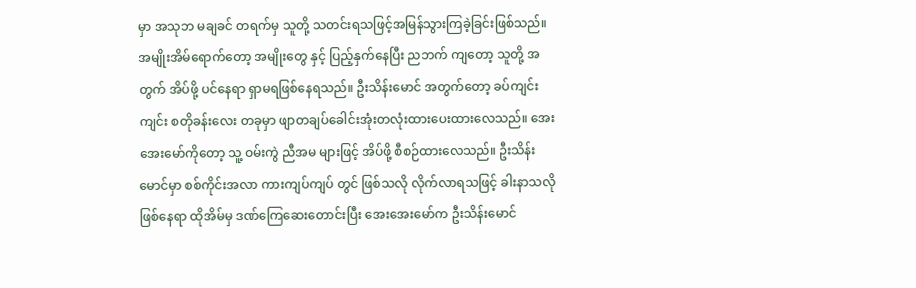မှာ အသုဘ မချခင် တရက်မှ သူတို့ သတင်းရသဖြင့်အမြန်သွားကြခဲ့ခြင်းဖြစ်သည်။ အမျိုးအိမ်ရောက်တော့ အမျိုးတွေ နှင့် ပြည့်နှက်နေပြီး ညဘက် ကျတော့ သူတို့ အတွက် အိပ်ဖို့ ပင်နေရာ ရှာမရဖြစ်နေရသည်။ ဦးသိန်းမောင် အတွက်တော့ ခပ်ကျင်းကျင်း စတိုခန်းလေး တခုမှာ ဖျာတချပ်ခေါင်းအုံးတလုံးထားပေးထားလေသည်။ အေးအေးမော်ကိုတော့ သူ့ ဝမ်းကွဲ ညီအမ များဖြင့် အိပ်ဖို့ စီစဉ်ထားလေသည်။ ဦးသိန်းမောင်မှာ စစ်ကိုင်းအလာ ကားကျပ်ကျပ် တွင် ဖြစ်သလို လိုက်လာရသဖြင့် ခါးနာသလို ဖြစ်နေရာ ထိုအိမ်မှ ဒဏ်ကြေဆေးတောင်းပြီး အေးအေးမော်က ဦးသိန်းမောင်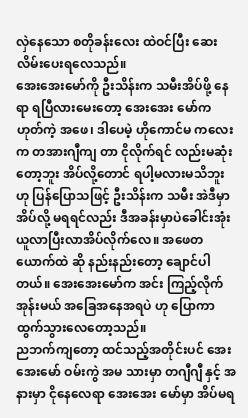လှဲနေသော စတိုခန်းလေး ထဲဝင်ပြီး ဆေးလိမ်းပေးရလေသည်။
အေးအေးမော်ကို ဦးသိန်းက သမီးအိပ်ဖို့ နေရာ ရပြီလားမေးတော့ အေးအေး မော်က ဟုတ်ကဲ့ အဖေ၊ ဒါပေမဲ့ ဟိုကောင်မ ကလေး က တအားဂျီကျ တာ ငိုလိုက်ရင် လည်းမဆုံးတော့ဘူး အိပ်လို့တောင် ရပါ့မလားမသိဘူး ဟု ပြန်ပြောသဖြင့် ဦးသိန်းက သမီး အဲဒီမှာ အိပ်လို့ မရရင်လည်း ဒီအခန်းမှာပဲခေါင်းအုံးယူလာပြီးလာအိပ်လိုက်လေ။ အဖေတယောက်ထဲ ဆို နည်းနည်းတော့ ချောင်ပါတယ်။ အေးအေးမော်က အင်း ကြည့်လိုက်အုန်းမယ် အခြေအနေအရပဲ ဟု ပြောကာ ထွက်သွားလေတော့သည်။
ညဘက်ကျတော့ ထင်သည့်အတိုင်းပင် အေးအေးမော် ဝမ်းကွဲ အမ သားမှာ တဂျီဂျီ နှင့် အနားမှာ ငိုနေလေရာ အေးအေး မော်မှာ အိပ်မရ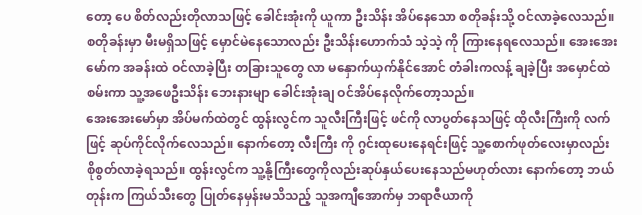တော့ ပေ စိတ်လည်းတိုလာသဖြင့် ခေါင်းအုံးကို ယူကာ ဦးသိန်း အိပ်နေသော စတိုခန်းသို့ ဝင်လာခဲ့လေသည်။ စတိုခန်းမှာ မီးမရှိသဖြင့် မှောင်မဲနေသောလည်း ဦးသိန်းဟောက်သံ သဲ့သဲ့ ကို ကြားနေရလေသည်။ အေးအေးမော်က အခန်းထဲ ဝင်လာခဲ့ပြီး တခြားသူတွေ လာ မနှောက်ယှက်နိုင်အောင် တံခါးကလန့် ချခဲ့ပြီး အမှောင်ထဲ စမ်းကာ သူ့အဖေဦးသိန်း ဘေးနားမျာ ခေါင်းအုံးချ ဝင်အိပ်နေလိုက်တော့သည်။
အေးအေးမော်မှာ အိပ်မက်ထဲတွင် ထွန်းလွင်က သူလီးကြီးဖြင့် ဖင်ကို လာပွတ်နေသဖြင့် ထိုလီးကြီးကို လက်ဖြင့် ဆုပ်ကိုင်လိုက်လေသည်။ နောက်တော့ လီးကြီး ကို ဂွင်းထုပေးနေရင်းဖြင့် သူ့စောက်ဖုတ်လေးမှာလည်း စိုစွတ်လာခဲ့ရသည်။ ထွန်းလွင်က သူ့နို့ကြီးတွေကိုလည်းဆုပ်နှယ်ပေးနေသည်မဟုတ်လား နောက်တော့ ဘယ်တုန်းက ကြယ်သီးတွေ ပြုတ်နေမှန်းမသိသည့် သူအကျီအောက်မှ ဘရာဇီယာကို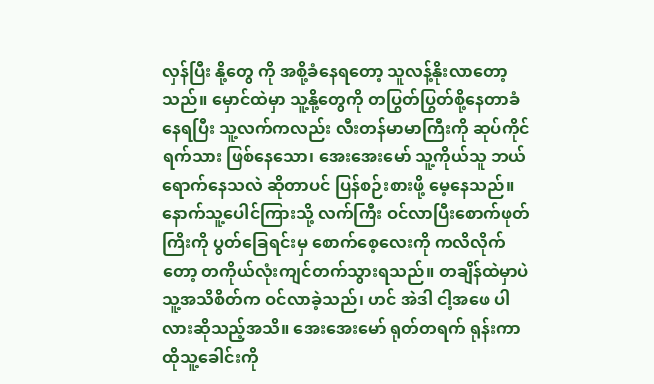လှန်ပြီး နို့တွေ ကို အစို့ခံနေရတော့ သူလန့်နိုးလာတော့သည်။ မှောင်ထဲမှာ သူ့နို့တွေကို တပြွတ်ပြွတ်စို့နေတာခံနေရပြီး သူ့လက်ကလည်း လီးတန်မာမာကြီးကို ဆုပ်ကိုင်ရက်သား ဖြစ်နေသော၊ အေးအေးမော် သူ့ကိုယ်သူ ဘယ်ရောက်နေသလဲ ဆိုတာပင် ပြန်စဉ်းစားဖို့ မေ့နေသည်။ နောက်သူ့ပေါင်ကြားသို့ လက်ကြီး ဝင်လာပြီးစောက်ဖုတ်ကြိးကို ပွတ်ခြေရင်းမှ စောက်စေ့လေးကို ကလိလိုက်တော့ တကိုယ်လုံးကျင်တက်သွားရသည်။ တချိန်ထဲမှာပဲ သူ့အသိစိတ်က ဝင်လာခဲ့သည်၊ ဟင် အဲဒါ ငါ့အဖေ ပါလားဆိုသည့်အသိ။ အေးအေးမော် ရုတ်တရက် ရုန်းကာ ထိုသူ့ခေါင်းကို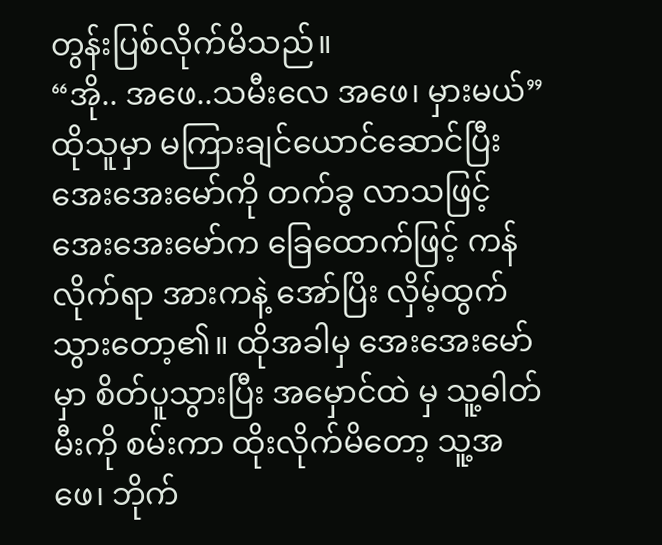တွန်းပြစ်လိုက်မိသည်။
“အို.. အဖေ..သမီးလေ အဖေ၊ မှားမယ်”
ထိုသူမှာ မကြားချင်ယောင်ဆောင်ပြီး အေးအေးမော်ကို တက်ခွ လာသဖြင့် အေးအေးမော်က ခြေထောက်ဖြင့် ကန်လိုက်ရာ အားကနဲ့ အော်ပြိး လှိမ့်ထွက်သွားတော့၏။ ထိုအခါမှ အေးအေးမော်မှာ စိတ်ပူသွားပြီး အမှောင်ထဲ မှ သူ့ဓါတ်မီးကို စမ်းကာ ထိုးလိုက်မိတော့ သူ့အဖေ၊ ဘိုက်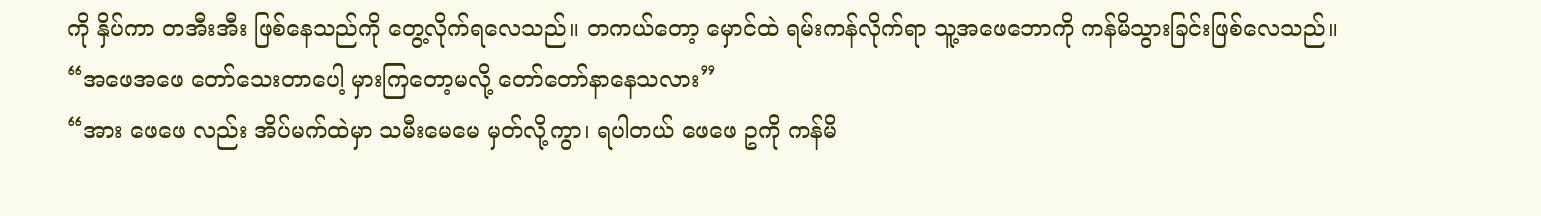ကို နှိပ်ကာ တအီးအီး ဖြစ်နေသည်ကို တွေ့လိုက်ရလေသည်။ တကယ်တော့ မှောင်ထဲ ရမ်းကန်လိုက်ရာ သူ့အဖေဘောကို ကန်မိသွားခြင်းဖြစ်လေသည်။
“အဖေအဖေ တော်သေးတာပေါ့ မှားကြတော့မလို့ တော်တော်နာနေသလား”
“အား ဖေဖေ လည်း အိပ်မက်ထဲမှာ သမီးမေမေ မှတ်လို့ကွာ၊ ရပါတယ် ဖေဖေ ဥကို ကန်မိ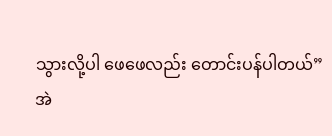သွားလို့ပါ ဖေဖေလည်း တောင်းပန်ပါတယ်”
အဲ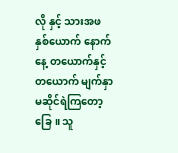လို နှင့် သားအဖ နှစ်ယောက် နောက်နေ့ တယောက်နှင့် တယောက် မျက်နှာ မဆိုင်ရဲကြတော့ခြေ။ သူ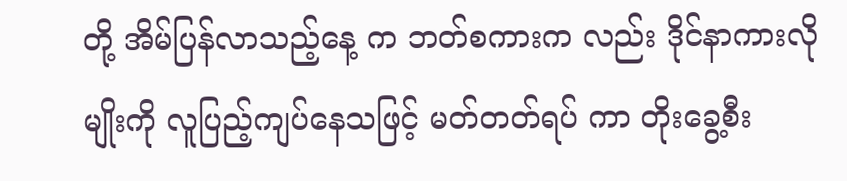တို့ အိမ်ပြန်လာသည့်နေ့ က ဘတ်စကားက လည်း ဒိုင်နာကားလိုမျိုးကို လူပြည့်ကျပ်နေသဖြင့် မတ်တတ်ရပ် ကာ တိုးခွေ့စီး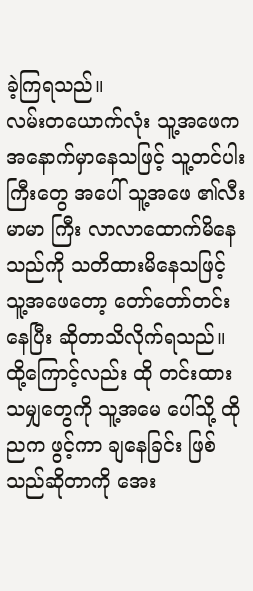ခဲ့ကြရသည်။
လမ်းတယောက်လုံး သူ့အဖေက အနောက်မှာနေသဖြင့် သူ့တင်ပါးကြီးတွေ အပေါ် သူ့အဖေ ၏လီးမာမာ ကြီး လာလာထောက်မိနေသည်ကို သတိထားမိနေသဖြင့် သူ့အဖေတော့ တော်တော်တင်းနေပြီး ဆိုတာသိလိုက်ရသည်။ ထို့ကြောင့်လည်း ထို တင်းထားသမျှတွေကို သူ့အမေ ပေါ်သို့ ထိုညက ဖွင့်ကာ ချနေခြင်း ဖြစ်သည်ဆိုတာကို အေး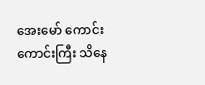အေးမော် ကောင်းကောင်းကြီး သိနေ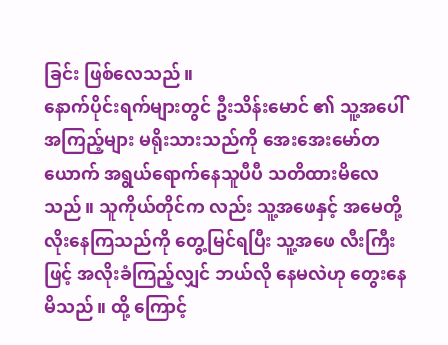ခြင်း ဖြစ်လေသည်။
နောက်ပိုင်းရက်များတွင် ဦးသိန်းမောင် ၏ သူ့အပေါ် အကြည့်များ မရိုးသားသည်ကို အေးအေးမော်တယောက် အရွယ်ရောက်နေသူပီပီ သတိထားမိလေသည်။ သူကိုယ်တိုင်က လည်း သူ့အဖေနှင့် အမေတို့ လိုးနေကြသည်ကို တွေ့မြင်ရပြီး သူ့အဖေ လီးကြီးဖြင့် အလိုးခံကြည့်လျှင် ဘယ်လို နေမလဲဟု တွေးနေမိသည်။ ထို့ ကြောင့်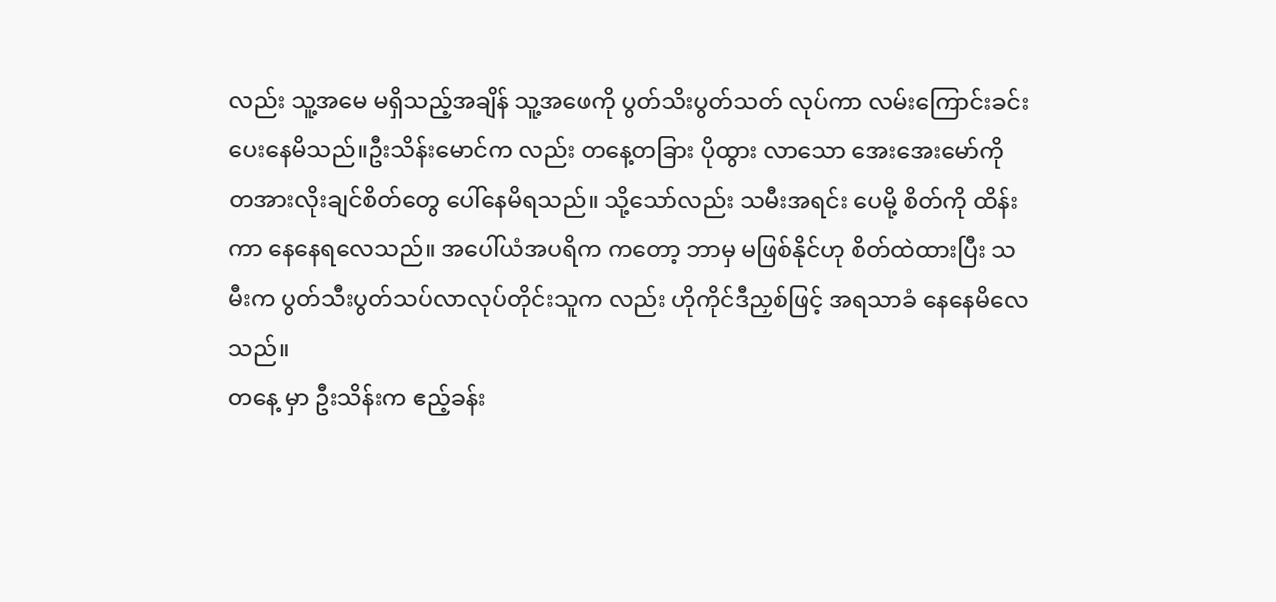လည်း သူ့အမေ မရှိသည့်အချိန် သူ့အဖေကို ပွတ်သိးပွတ်သတ် လုပ်ကာ လမ်းကြောင်းခင်းပေးနေမိသည်။ဦးသိန်းမောင်က လည်း တနေ့တခြား ပိုထွား လာသော အေးအေးမော်ကို တအားလိုးချင်စိတ်တွေ ပေါ်နေမိရသည်။ သို့သော်လည်း သမီးအရင်း ပေမို့ စိတ်ကို ထိန်းကာ နေနေရလေသည်။ အပေါ်ယံအပရိက ကတော့ ဘာမှ မဖြစ်နိုင်ဟု စိတ်ထဲထားပြီး သမီးက ပွတ်သီးပွတ်သပ်လာလုပ်တိုင်းသူက လည်း ဟိုကိုင်ဒီညှစ်ဖြင့် အရသာခံ နေနေမိလေသည်။
တနေ့ မှာ ဦးသိန်းက ဧည့်ခန်း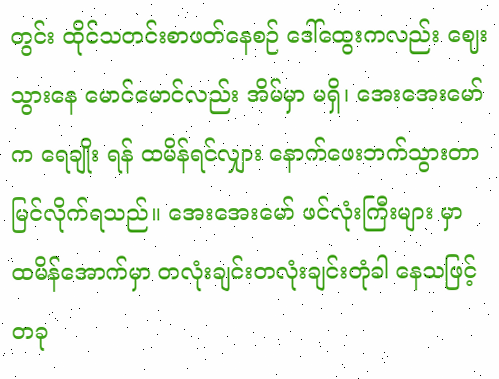တွင်း ထိုင်သတင်းစာဖတ်နေစဉ် ဒေါ်ထွေးကလည်း ဈေးသွားနေ မောင်မောင်လည်း အိမ်မှာ မရှိ၊ အေးအေးမော်က ရေချိုး ရန် ထမိန်ရင်လျှား နောက်ဖေးဘက်သွားတာ မြင်လိုက်ရသည်။ အေးအေးမော် ဖင်လုံးကြီးများ မှာ ထမိန်အောက်မှာ တလုံးချင်းတလုံးချင်းတုံခါ နေသဖြင့် တခု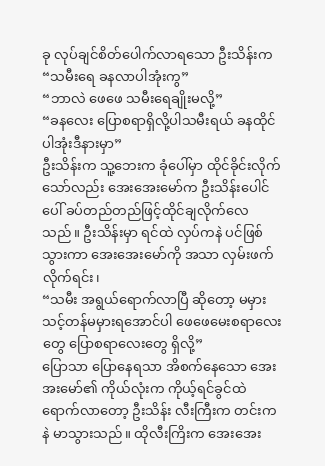ခု လုပ်ချင်စိတ်ပေါက်လာရသော ဦးသိန်းက
“သမီးရေ ခနလာပါအုံးကွ”
“ဘာလဲ ဖေဖေ သမီးရေချိုးမလို့”
“ခနလေး ပြောစရာရှိလို့ပါသမီးရယ် ခနထိုင်ပါအုံးဒီနားမှာ”
ဦးသိန်းက သူ့ဘေးက ခုံပေါ်မှာ ထိုင်ခိုင်းလိုက်သော်လည်း အေးအေးမော်က ဦးသိန်းပေါင်ပေါ် ခပ်တည်တည်ဖြင့်ထိုင်ချလိုက်လေသည်။ ဦးသိန်းမှာ ရင်ထဲ လှပ်ကနဲ ပင်ဖြစ်သွားကာ အေးအေးမော်ကို အသာ လှမ်းဖက်လိုက်ရင်း၊
“သမီး အရွယ်ရောက်လာပြီ ဆိုတော့ မမှားသင့်တန်မမှားရအောင်ပါ ဖေဖေမေးစရာလေးတွေ ပြောစရာလေးတွေ ရှိလို့”
ပြောသာ ပြောနေရသာ အိစက်နေသော အေးအးမော်၏ ကိုယ်လုံးက ကိုယ့်ရင်ခွင်ထဲ ရောက်လာတော့ ဦးသိန်း လီးကြီးက တင်းကနဲ မာသွားသည်။ ထိုလီးကြိးက အေးအေး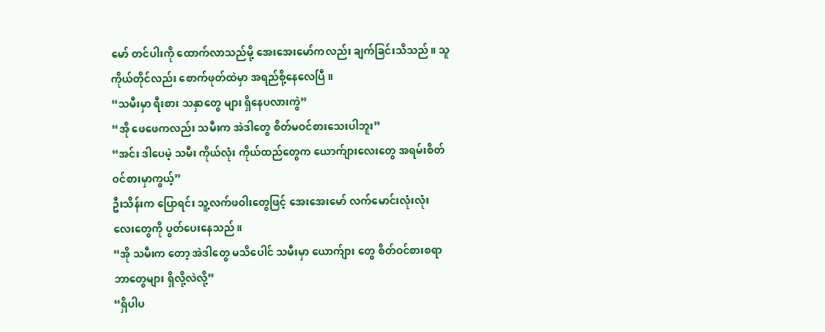မော် တင်ပါးကို ထောက်လာသည်မို့ အေးအေးမော်ကလည်း ချက်ခြင်းသိသည်။ သူကိုယ်တိုင်လည်း စောက်ဖုတ်ထဲမှာ အရည်စို့နေလေပြီ။
“သမီးမှာ ရီးစား သနှာတွေ များ ရှိနေပလားကွဲ”
“အို ဖေဖေကလည်း သမီးက အဲဒါတွေ စိတ်မဝင်စားသေးပါဘူး”
“အင်း ဒါပေမဲ့ သမီး ကိုယ်လုံး ကိုယ်ထည်တွေက ယောက်ျားလေးတွေ အရမ်းစိတ်ဝင်စားမှာကွယ့်”
ဦးသိန်းက ပြောရင်း သူ့လက်ဖဝါးတွေဖြင့် အေးအေးမော် လက်မောင်းလုံးလုံး လေးတွေကို ပွတ်ပေးနေသည်။
“အို သမီးက တော့ အဲဒါတွေ မသိပေါင် သမီးမှာ ယောက်ျား တွေ စိတ်ဝင်စားစရာ ဘာတွေများ ရှိလို့လဲလို့”
“ရှိပါပ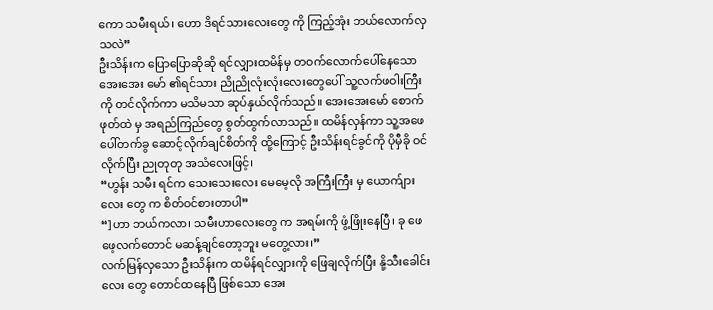ကော သမီးရယ်၊ ဟော ဒိရင်သားလေးတွေ ကို ကြည့်အုံး ဘယ်လောက်လှသလဲ”
ဦးသိန်းက ပြောပြောဆိုဆို ရင်လျှားထမိန်မှ တဝက်လောက်ပေါ်နေသော အေးအေး မော် ၏ရင်သား ညိုညိုလုံးလုံးလေးတွေပေါ် သူ့လက်ဖဝါးကြီးကို တင်လိုက်ကာ မသိမသာ ဆုပ်နှယ်လိုက်သည်။ အေးအေးမော် စောက်ဖုတ်ထဲ မှ အရည်ကြည်တွေ စွတ်ထွက်လာသည်။ ထမိန်လှန်ကာ သူ့အဖေပေါ်တက်ခွ ဆောင့်လိုက်ချင်စိတ်ကို ထို့ကြောင့် ဦးသိန်းရင်ခွင်ကို ပိုမှီခို ဝင်လိုက်ပြီး ညုတုတု အသံလေးဖြင့်၊
“ဟွန်း သမီး ရင်က သေးသေးလေး မေမေ့လို အကြီးကြီး မှ ယောက်ျားလေး တွေ က စိတ်ဝင်စားတာပါ”
“]ဟာ ဘယ်ကလာ၊ သမီးဟာလေးတွေ က အရမ်းကို ဖွံ့ဖြိုးနေပြီ၊ ခု ဖေဖေ့လက်တောင် မဆန့်ချင်တော့ဘူး မတွေ့လား၊”
လက်မြန်လှသော ဦးသိန်းက ထမိန်ရင်လျှားကို ဖြေချလိုက်ပြီး နို့သီးခေါင်းလေး တွေ တောင်ထနေပြီ ဖြစ်သော အေး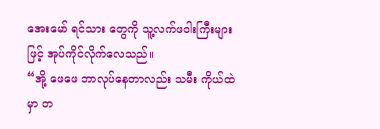အေးမော် ရင်သား တွေကို သူ့လက်ဖဝါးကြီးများ ဖြင့် အုပ်ကိုင်လိုက်လေသည်။
“အို့ ဖေဖေ ဘာလုပ်နေတာလည်း သမီး ကိုယ်ထဲ မှာ တ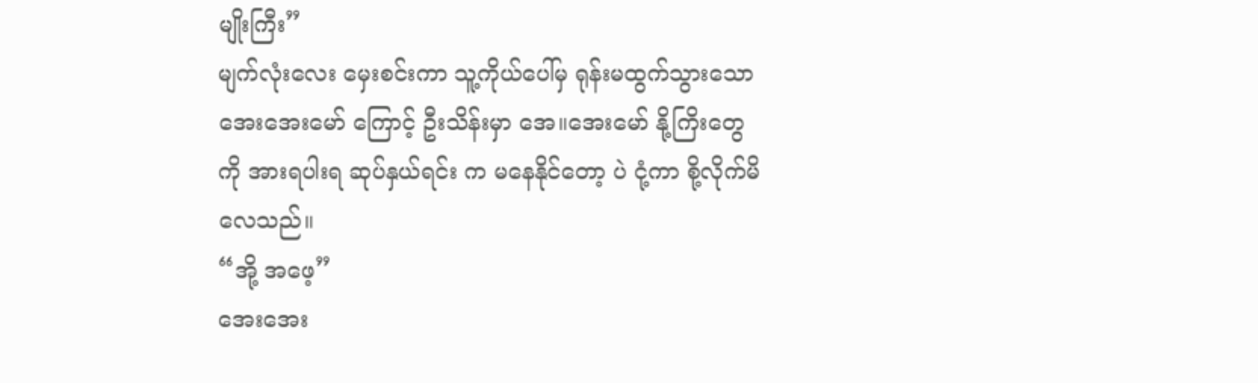မျိုးကြီး”
မျက်လုံးလေး မှေးစင်းကာ သူ့ကိုယ်ပေါ်မှ ရုန်းမထွက်သွားသော အေးအေးမော် ကြောင့် ဦးသိန်းမှာ အေ။အေးမော် နို့ကြိးတွေကို အားရပါးရ ဆုပ်နှယ်ရင်း က မနေနိုင်တော့ ပဲ ငုံ့ကာ စို့လိုက်မိလေသည်။
“အို့ အဖေ့”
အေးအေး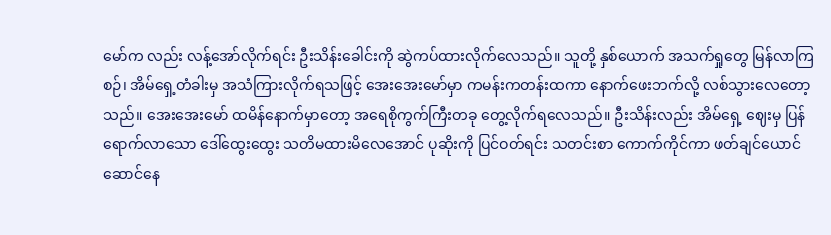မော်က လည်း လန့်အော်လိုက်ရင်း ဦးသိန်းခေါင်းကို ဆွဲကပ်ထားလိုက်လေသည်။ သူတို့ နှစ်ယောက် အသက်ရှုတွေ မြန်လာကြစဉ်၊ အိမ်ရှေ့တံခါးမှ အသံကြားလိုက်ရသဖြင့် အေးအေးမော်မှာ ကမန်းကတန်းထကာ နောက်ဖေးဘက်လို့ လစ်သွားလေတော့သည်။ အေးအေးမော် ထမိန်နောက်မှာတော့ အရေစိုကွက်ကြီးတခု တွေ့လိုက်ရလေသည်။ ဦးသိန်းလည်း အိမ်ရှေ့ ဈေးမှ ပြန်ရောက်လာသော ဒေါ်ထွေးထွေး သတိမထားမိလေအောင် ပုဆိုးကို ပြင်ဝတ်ရင်း သတင်းစာ ကောက်ကိုင်ကာ ဖတ်ချင်ယောင်ဆောင်နေ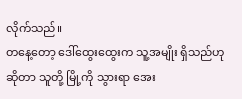လိုက်သည်။
တနေ့တော့ ဒေါ်ထွေးထွေးက သူ့အမျိုး ရှိသည်ဟု ဆိုတာ သူတို့ မြို့ကို သွားရာ အေး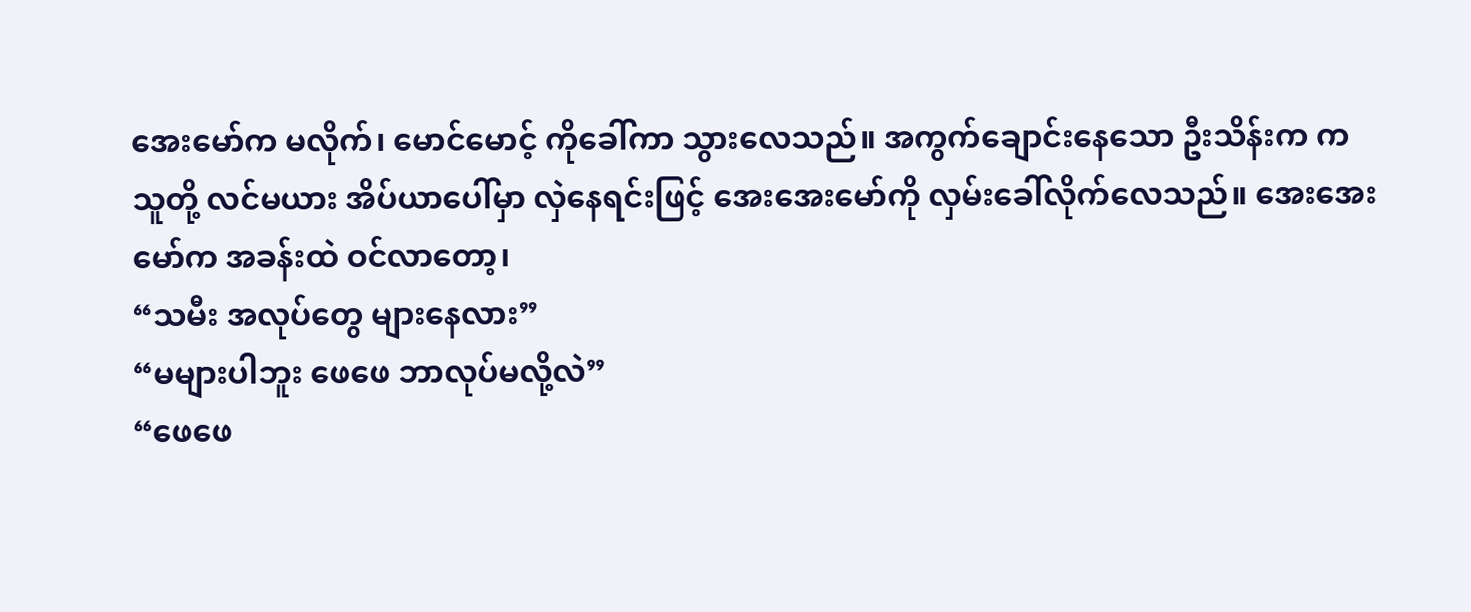အေးမော်က မလိုက်၊ မောင်မောင့် ကိုခေါ်ကာ သွားလေသည်။ အကွက်ချောင်းနေသော ဦးသိန်းက က သူတို့ လင်မယား အိပ်ယာပေါ်မှာ လှဲနေရင်းဖြင့် အေးအေးမော်ကို လှမ်းခေါ်လိုက်လေသည်။ အေးအေးမော်က အခန်းထဲ ဝင်လာတော့၊
“သမီး အလုပ်တွေ များနေလား”
“မများပါဘူး ဖေဖေ ဘာလုပ်မလို့လဲ”
“ဖေဖေ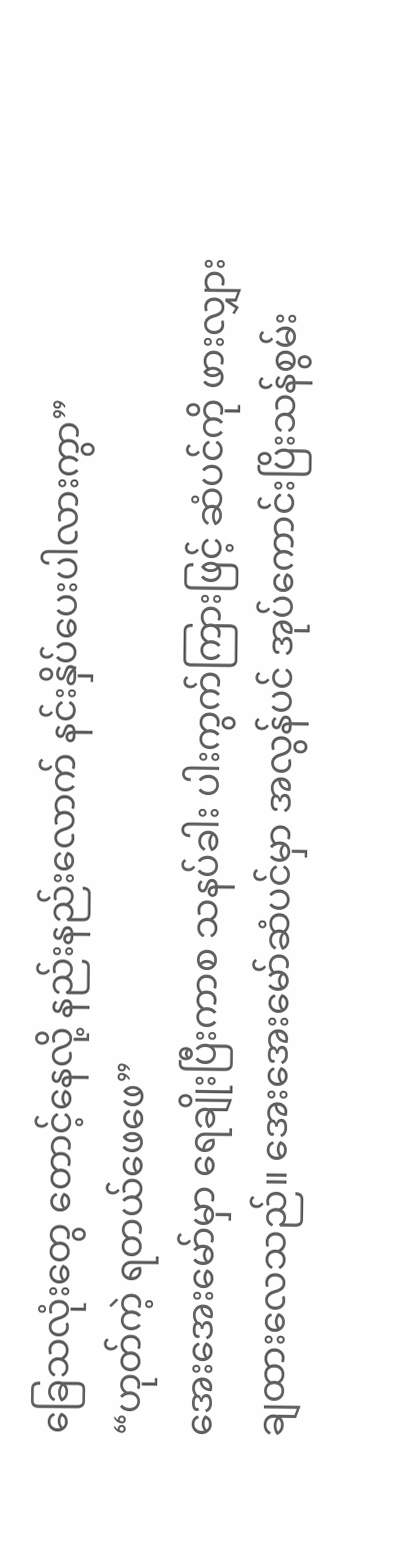ခြေသလုံးတွေ တောင့်နေလို့ နည်းနည်းလောက် နင်းနှိပ်ပေးပါလားကွာ”
“ဟုတ်ကဲ့ ရတယ်ဖေဖေ”
အေးအေးမော်မှာ ရေချိုးပြီးကာစ သနပ်ခါး ပါးကွက်ကြားဖြင့် ဆံပင်ကို ဖားလျှားချထားလေသည်။ အေးအေးမော်ဆံပင်မှာ အလွန်ပင် အုပ်ကောင်းပြိးသန်စွမ်း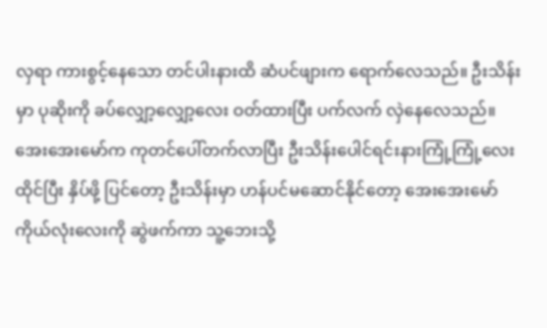လှရာ ကားစွင့်နေသော တင်ပါးနားထိ ဆံပင်ဖျားက ရောက်လေသည်။ ဦးသိန်းမှာ ပုဆိုးကို ခပ်လျှော့လျှော့လေး ဝတ်ထားပြီး ပက်လက် လှဲနေလေသည်။
အေးအေးမော်က ကုတင်ပေါ်တက်လာပြီး ဦးသိန်းပေါင်ရင်းနားကြုံ့ကြုံ့လေး ထိုင်ပြီး နှိပ်ဖို့ ပြင်တော့ ဦးသိန်းမှာ ဟန်ပင်မဆောင်နိုင်တော့ အေးအေးမော် ကိုယ်လုံးလေးကို ဆွဲဖက်ကာ သူ့ဘေးသို့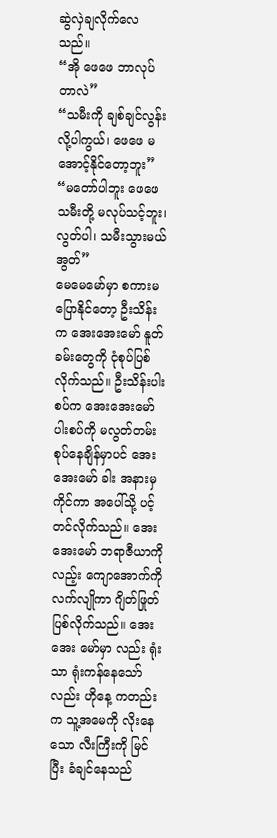ဆွဲလှဲချလိုက်လေသည်။
“အို ဖေဖေ ဘာလုပ်တာလဲ”
“သမီးကို ချစ်ချင်လွန်းလို့ပါကွယ်၊ ဖေဖေ မအောင့်နိုင်တော့ဘူး”
“မတော်ပါဘူး ဖေဖေ သမီးတို့ မလုပ်သင့်ဘူး၊ လွတ်ပါ၊ သမီးသွားမယ် အွတ်”
မေမေမော်မှာ စကားမပြောနိုင်တော့ ဦးသိန်းက အေးအေးမော် နူတ်ခမ်းတွေကို ငုံစုပ်ပြစ်လိုက်သည်။ ဦးသိန်းပါးစပ်က အေးအေးမော် ပါးစပ်ကို မလွတ်တမ်းစုပ်နေချိန်မှာပင် အေးအေးမော် ခါး အနားမှ ကိုင်ကာ အပေါ်သို့ ပင့်တင်လိုက်သည်။ အေးအေးမော် ဘရာဇီယာကိုလည့်း ကျောအောက်ကို လက်လျိုကာ ဂျိတ်ဖြုတ်ပြစ်လိုက်သည်။ အေးအေး မော်မှာ လည်း ရုံးသာ ရုံးကန်နေသော်လည်း ဟိုနေ့ ကတည်းက သူ့အမေကို လိုးနေသော လီးကြီးကို မြင်ပြီး ခံချင်နေသည်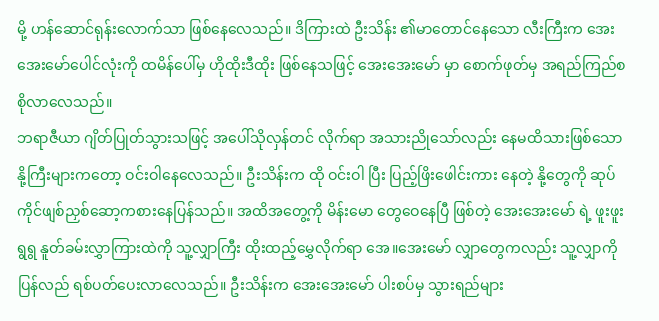မို့ ဟန်ဆောင်ရုန်းလောက်သာ ဖြစ်နေလေသည်။ ဒိကြားထဲ ဦးသိန်း ၏မာတောင်နေသော လီးကြီးက အေးအေးမော်ပေါင်လုံးကို ထမိန်ပေါ်မှ ဟိုထိုးဒီထိုး ဖြစ်နေသဖြင့် အေးအေးမော် မှာ စောက်ဖုတ်မှ အရည်ကြည်စစိုလာလေသည်။
ဘရာဇီယာ ဂျိတ်ပြုတ်သွားသဖြင့် အပေါ်သိုလှန်တင် လိုက်ရာ အသားညိုသော်လည်း နေမထိသားဖြစ်သော နို့ကြီးများကတော့ ဝင်းဝါနေလေသည်။ ဦးသိန်းက ထို ဝင်းဝါ ပြီး ပြည့်ဖြိးဖေါင်းကား နေတဲ့ နို့တွေကို ဆုပ်ကိုင်ဖျစ်ညှစ်ဆော့ကစားနေပြန်သည်။ အထိအတွေ့ကို မိန်းမော တွေဝေနေပြီ ဖြစ်တဲ့ အေးအေးမော် ရဲ့ ဖူးဖူးရွရွ နူတ်ခမ်းလွှာကြားထဲကို သူ့လျှာကြီး ထိုးထည့်မွှေလိုက်ရာ အေ။အေးမော် လျှာတွေကလည်း သူ့လျှာကို ပြန်လည် ရစ်ပတ်ပေးလာလေသည်။ ဦးသိန်းက အေးအေးမော် ပါးစပ်မှ သွားရည်များ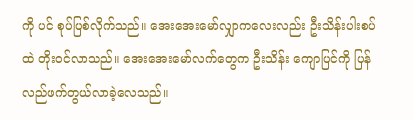ကို ပင် စုပ်ပြစ်လိုက်သည်။ အေးအေးမော်လျှာကလေးလည်း ဦးသိန်းပါးစပ်ထဲ တိုးဝင်လာသည်။ အေးအေးမော်လက်တွေက ဦးသိန်း ကျောပြင်ကို ပြန်လည်ဖက်တွယ်လာခဲ့လေသည်။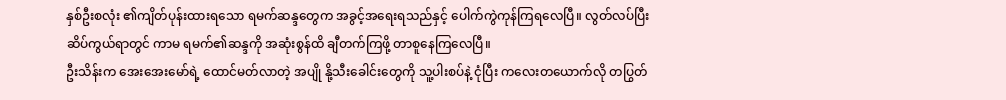နှစ်ဦးစလုံး ၏ကျိတ်ပုန်းထားရသော ရမက်ဆန္ဒတွေက အခွင့်အရေးရသည်နှင့် ပေါက်ကွဲကုန်ကြရလေပြီ။ လွတ်လပ်ပြီး ဆိပ်ကွယ်ရာတွင် ကာမ ရမက်၏ဆန္ဒကို အဆုံးစွန်ထိ ချီတက်ကြဖို့ တာစူနေကြလေပြီ။
ဦးသိန်းက အေးအေးမော်ရဲ့ ထောင်မတ်လာတဲ့ အပျို နို့သီးခေါင်းတွေကို သူ့ပါးစပ်နဲ့ ငုံပြီး ကလေးတယောက်လို တပြွတ်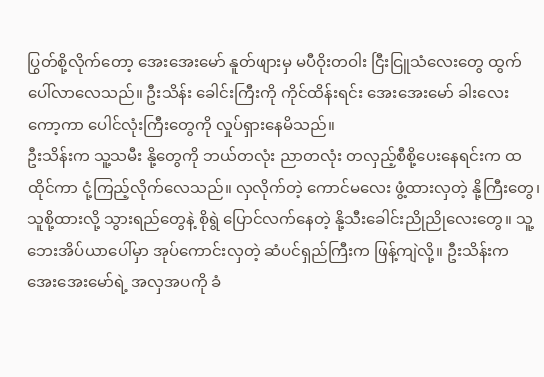ပြွတ်စို့လိုက်တော့ အေးအေးမော် နူတ်ဖျားမှ မပီဝိုးတဝါး ငြီးငြူသံလေးတွေ ထွက်ပေါ်လာလေသည်။ ဦးသိန်း ခေါင်းကြီးကို ကိုင်ထိန်းရင်း အေးအေးမော် ခါးလေးကော့ကာ ပေါင်လုံးကြီးတွေကို လှုပ်ရှားနေမိသည်။
ဦးသိန်းက သူ့သမီး နို့တွေကို ဘယ်တလုံး ညာတလုံး တလှည့်စီစို့ပေးနေရင်းက ထထိုင်ကာ ငုံ့ကြည့်လိုက်လေသည်။ လှလိုက်တဲ့ ကောင်မလေး ဖွံ့ထားလှတဲ့ နို့ကြီးတွေ၊ သူစို့ထားလို့ သွားရည်တွေနဲ့ စိုရွဲ ပြောင်လက်နေတဲ့ နို့သီးခေါင်းညိုညိုလေးတွေ။ သူ့ဘေးအိပ်ယာပေါ်မှာ အုပ်ကောင်းလှတဲ့ ဆံပင်ရှည်ကြီးက ဖြန့်ကျဲလို့။ ဦးသိန်းက အေးအေးမော်ရဲ့ အလှအပကို ခံ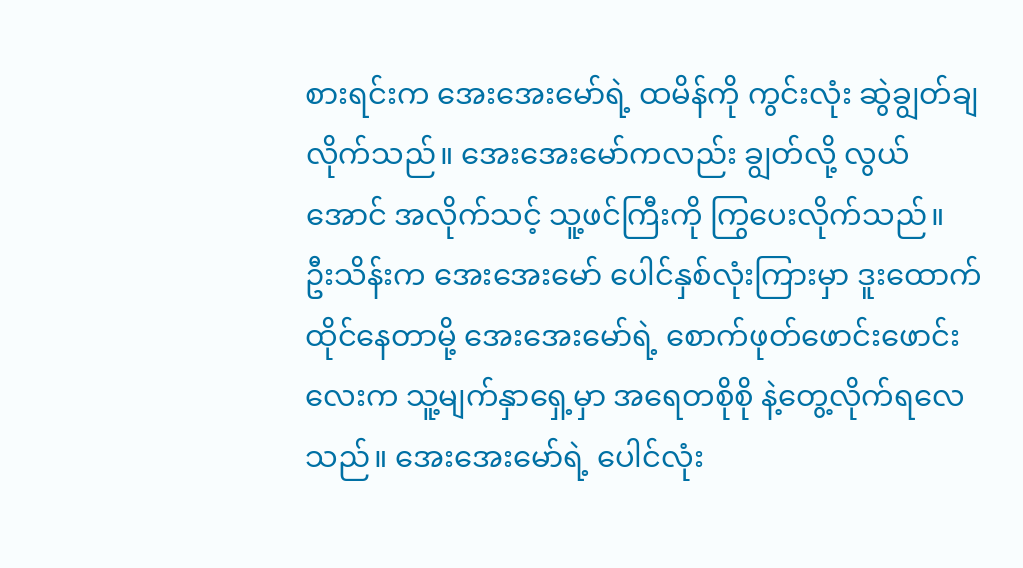စားရင်းက အေးအေးမော်ရဲ့ ထမိန်ကို ကွင်းလုံး ဆွဲချွတ်ချလိုက်သည်။ အေးအေးမော်ကလည်း ချွတ်လို့ လွယ်အောင် အလိုက်သင့် သူ့ဖင်ကြီးကို ကြွပေးလိုက်သည်။
ဦးသိန်းက အေးအေးမော် ပေါင်နှစ်လုံးကြားမှာ ဒူးထောက်ထိုင်နေတာမို့ အေးအေးမော်ရဲ့ စောက်ဖုတ်ဖောင်းဖောင်းလေးက သူ့မျက်နှာရှေ့မှာ အရေတစိုစို နဲ့တွေ့လိုက်ရလေသည်။ အေးအေးမော်ရဲ့ ပေါင်လုံး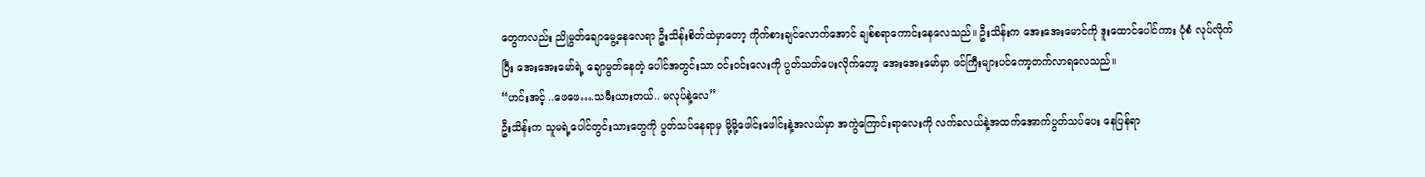တွေကလည်း ညိုမွတ်ချောမွေ့နေလေရာ ဦးသိန်းစိတ်ထဲမှာတော့ ကိုက်စားချင်လောက်အောင် ချစ်စရာကောင်းနေလေသည်။ ဦးသိန်းက အေးအေးမောင်ကို ဒူးထောင်ပေါင်ကား ပုံစံ လုပ်လိုက်ပြီး အေးအေးမော်ရဲ့ ချောမွတ်နေတဲ့ ပေါင်အတွင်းသာ ဝင်းဝင်းလေးကို ပွတ်သတ်ပေးလိုက်တော့ အေးအေးမော်မှာ ဖင်ကြီးများပင်ကော့တက်လာရလေသည်။
“ဟင်းအင့် ..ဖေဖေ….သမီးယားတယ်.. မလုပ်နဲ့လေ”
ဦးသိန်းက သူမရဲ့ပေါင်တွင်းသားတွေကို ပွတ်သပ်နေရာမှ မို့မို့ဖေါင်းဖေါင်းနဲ့အလယ်မှာ အကွဲကြောင်းရာလေးကို လက်ခလယ်နဲ့အထက်အောက်ပွတ်သပ်ပေး နေပြန်ရာ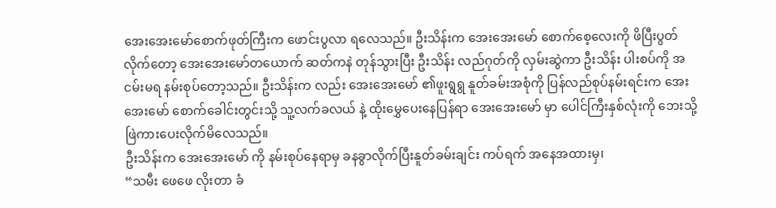အေးအေးမော်စောက်ဖုတ်ကြီးက ဖောင်းပွလာ ရလေသည်။ ဦးသိန်းက အေးအေးမော် စောက်စေ့လေးကို ဖိပြီးပွတ်လိုက်တော့ အေးအေးမော်တယောက် ဆတ်ကနဲ တုန်သွားပြီး ဦးသိန်း လည်ဂုတ်ကို လှမ်းဆွဲကာ ဦးသိန်း ပါးစပ်ကို အငမ်းမရ နမ်းစုပ်တော့သည်။ ဦးသိန်းက လည်း အေးအေးမော် ၏ဖူးရွရွ နူတ်ခမ်းအစုံကို ပြန်လည်စုပ်နမ်းရင်းက အေးအေးမော် စောက်ခေါင်းတွင်းသို့ သူ့လက်ခလယ် နဲ့ ထိုးမွှေပေးနေပြန်ရာ အေးအေးမော် မှာ ပေါင်ကြီးနှစ်လုံးကို ဘေးသို့ ဖြဲကားပေးလိုက်မိလေသည်။
ဦးသိန်းက အေးအေးမော် ကို နမ်းစုပ်နေရာမှ ခနခွာလိုက်ပြီးနူတ်ခမ်းချင်း ကပ်ရက် အနေအထားမှ၊
“သမီး ဖေဖေ လိုးတာ ခံ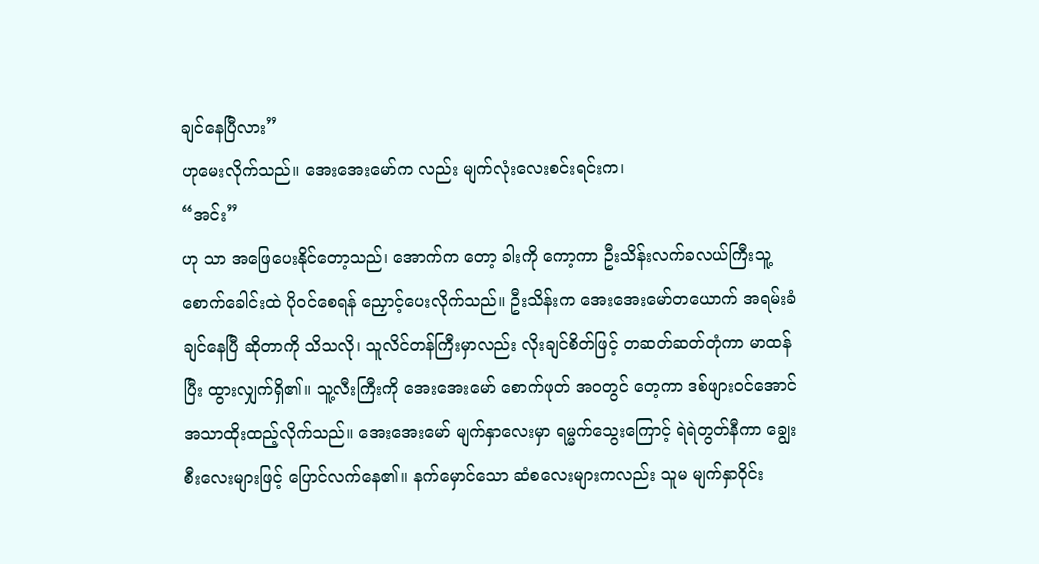ချင်နေပြီလား”
ဟုမေးလိုက်သည်။ အေးအေးမော်က လည်း မျက်လုံးလေးစင်းရင်းက၊
“အင်း”
ဟု သာ အဖြေပေးနိုင်တော့သည်၊ အောက်က တော့ ခါးကို ကော့ကာ ဦးသိန်းလက်ခလယ်ကြီးသူ့စောက်ခေါင်းထဲ ပိုဝင်စေရန် ညှောင့်ပေးလိုက်သည်။ ဦးသိန်းက အေးအေးမော်တယောက် အရမ်းခံချင်နေပြီ ဆိုတာကို သိသလို၊ သူလိင်တန်ကြီးမှာလည်း လိုးချင်စိတ်ဖြင့် တဆတ်ဆတ်တုံကာ မာထန်ပြီး ထွားလျှက်ရှိ၏။ သူ့လီးကြီးကို အေးအေးမော် စောက်ဖုတ် အဝတွင် တေ့ကာ ဒစ်ဖျားဝင်အောင် အသာထိုးထည့်လိုက်သည်။ အေးအေးမော် မျက်နှာလေးမှာ ရမ္မက်သွေးကြောင့် ရဲရဲတွတ်နီကာ ချွေးစီးလေးများဖြင့် ပြောင်လက်နေ၏။ နက်မှောင်သော ဆံစလေးများကလည်း သူမ မျက်နှာဝိုင်း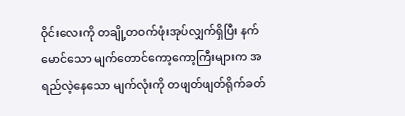ဝိုင်းလေးကို တချို့တဝက်ဖုံးအုပ်လျှက်ရှိပြီး နက်မောင်သော မျက်တောင်ကော့ကော့ကြီးများက အရည်လဲ့နေသော မျက်လုံးကို တဖျတ်ဖျတ်ရိုက်ခတ်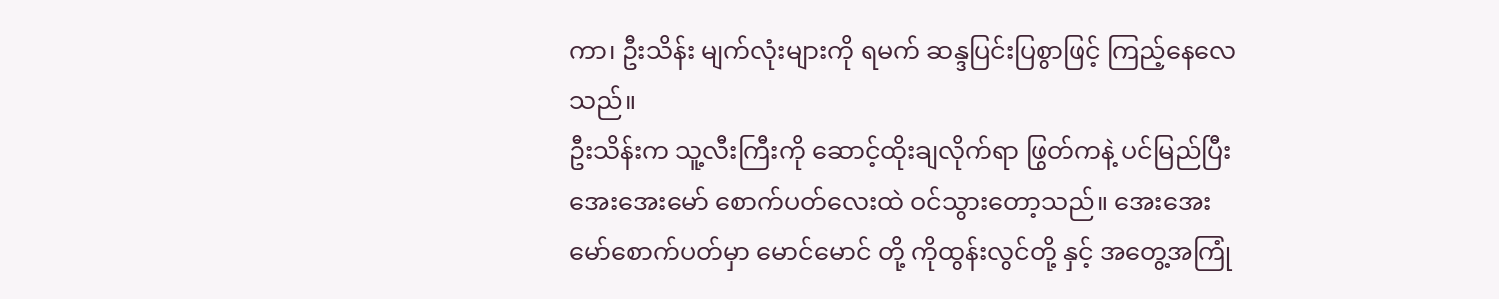ကာ၊ ဦးသိန်း မျက်လုံးများကို ရမက် ဆန္ဒပြင်းပြစွာဖြင့် ကြည့်နေလေသည်။
ဦးသိန်းက သူ့လီးကြီးကို ဆောင့်ထိုးချလိုက်ရာ ဖြွတ်ကနဲ့ ပင်မြည်ပြီး အေးအေးမော် စောက်ပတ်လေးထဲ ဝင်သွားတော့သည်။ အေးအေး မော်စောက်ပတ်မှာ မောင်မောင် တို့ ကိုထွန်းလွင်တို့ နှင့် အတွေ့အကြုံ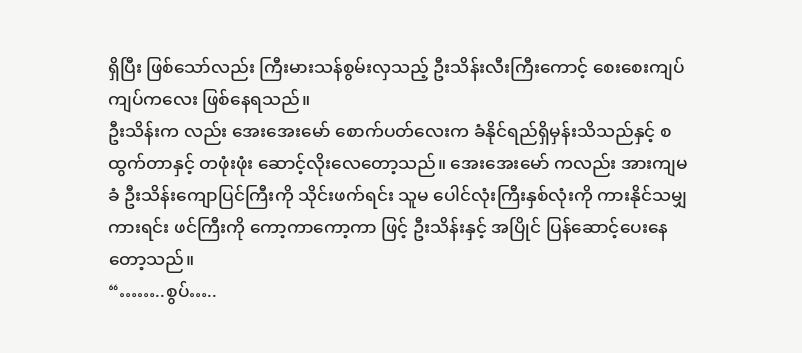ရှိပြီး ဖြစ်သော်လည်း ကြီးမားသန်စွမ်းလှသည့် ဦးသိန်းလီးကြီးကောင့် စေးစေးကျပ်ကျပ်ကလေး ဖြစ်နေရသည်။
ဦးသိန်းက လည်း အေးအေးမော် စောက်ပတ်လေးက ခံနိုင်ရည်ရှိမှန်းသိသည်နှင့် စထွက်တာနှင့် တဖုံးဖုံး ဆောင့်လိုးလေတော့သည်။ အေးအေးမော် ကလည်း အားကျမခံ ဦးသိန်းကျောပြင်ကြီးကို သိုင်းဖက်ရင်း သူမ ပေါင်လုံးကြီးနှစ်လုံးကို ကားနိုင်သမျှကားရင်း ဖင်ကြီးကို ကော့ကာကော့ကာ ဖြင့် ဦးသိန်းနှင့် အပြိုင် ပြန်ဆောင့်ပေးနေတော့သည်။
“……..စွပ်…..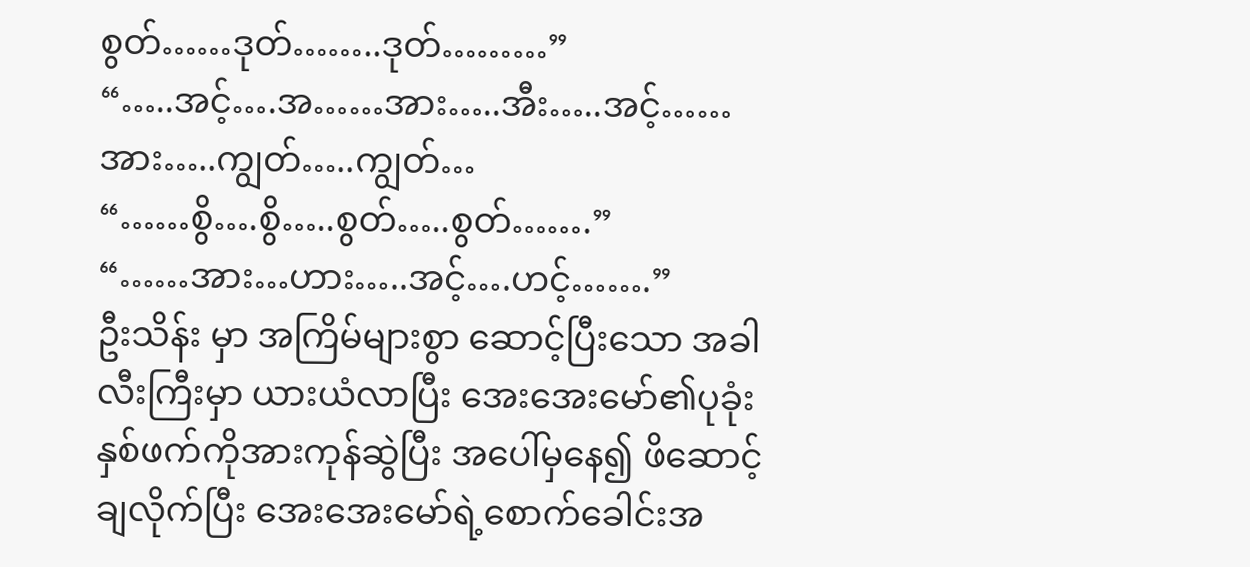စွတ်……ဒုတ်……..ဒုတ်………”
“…..အင့်….အ……အား…..အီး…..အင့်……အား…..ကျွတ်…..ကျွတ်…
“……စွိ….စွိ…..စွတ်…..စွတ်…….”
“……အား…ဟား…..အင့်….ဟင့်…….”
ဦးသိန်း မှာ အကြိမ်များစွာ ဆောင့်ပြီးသော အခါ လီးကြီးမှာ ယားယံလာပြီး အေးအေးမော်၏ပုခုံးနှစ်ဖက်ကိုအားကုန်ဆွဲပြီး အပေါ်မှနေ၍ ဖိဆောင့်ချလိုက်ပြီး အေးအေးမော်ရဲ့စောက်ခေါင်းအ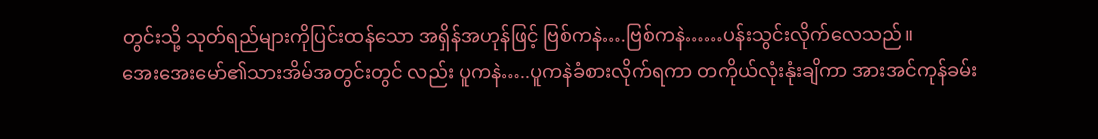တွင်းသို့ သုတ်ရည်များကိုပြင်းထန်သော အရှိန်အဟုန်ဖြင့် ဗြစ်ကနဲ….ဗြစ်ကနဲ……ပန်းသွင်းလိုက်လေသည်။
အေးအေးမော်၏သားအိမ်အတွင်းတွင် လည်း ပူကနဲ…..ပူကနဲခံစားလိုက်ရကာ တကိုယ်လုံးနုံးချိကာ အားအင်ကုန်ခမ်း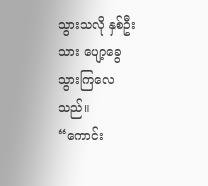သွားသလို နှစ်ဦးသား ပျော့ခွေသွားကြလေသည်။
“ကောင်း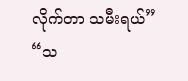လိုက်တာ သမီးရယ်”
“သ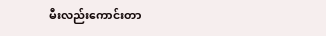မီးလည်းကောင်းတာ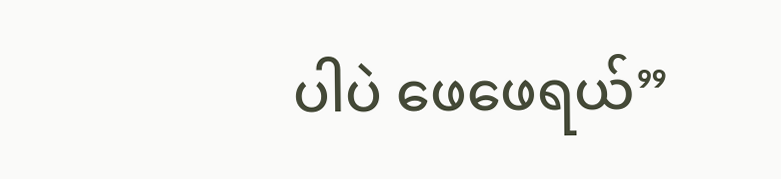ပါပဲ ဖေဖေရယ်”